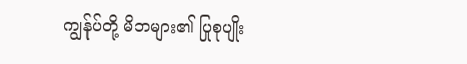ကျွန်ုပ်တို့ မိဘများ၏ ပြုစုပျိုး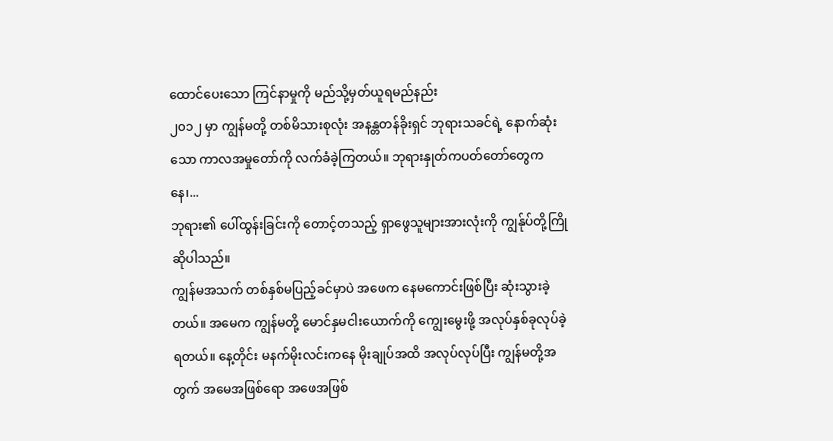ထောင်ပေးသော ကြင်နာမှုကို မည်သို့မှတ်ယူရမည်နည်း
၂၀၁၂ မှာ ကျွန်မတို့ တစ်မိသားစုလုံး အနန္တတန်ခိုးရှင် ဘုရားသခင်ရဲ့ နောက်ဆုံးသော ကာလအမှုတော်ကို လက်ခံခဲ့ကြတယ်။ ဘုရားနှုတ်ကပတ်တော်တွေကနေ၊...
ဘုရား၏ ပေါ်ထွန်းခြင်းကို တောင့်တသည့် ရှာဖွေသူများအားလုံးကို ကျွန်ုပ်တို့ကြိုဆိုပါသည်။
ကျွန်မအသက် တစ်နှစ်မပြည့်ခင်မှာပဲ အဖေက နေမကောင်းဖြစ်ပြီး ဆုံးသွားခဲ့တယ်။ အမေက ကျွန်မတို့ မောင်နှမငါးယောက်ကို ကျွေးမွေးဖို့ အလုပ်နှစ်ခုလုပ်ခဲ့ရတယ်။ နေ့တိုင်း မနက်မိုးလင်းကနေ မိုးချုပ်အထိ အလုပ်လုပ်ပြီး ကျွန်မတို့အတွက် အမေအဖြစ်ရော အဖေအဖြစ်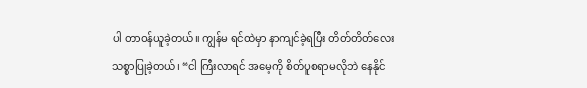ပါ တာဝန်ယူခဲ့တယ်။ ကျွန်မ ရင်ထဲမှာ နာကျင်ခဲ့ရပြီး တိတ်တိတ်လေး သစ္စာပြုခဲ့တယ်၊ “ငါ ကြီးလာရင် အမေ့ကို စိတ်ပူစရာမလိုဘဲ နေနိုင်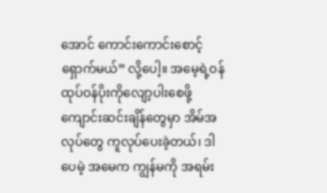အောင် ကောင်းကောင်းစောင့်ရှောက်မယ်” လို့ပေါ့။ အမေ့ရဲ့ဝန်ထုပ်ဝန်ပိုးကိုလျော့ပါးစေဖို့ ကျောင်းဆင်းချိန်တွေမှာ အိမ်အလုပ်တွေ ကူလုပ်ပေးခဲ့တယ်၊ ဒါပေမဲ့ အမေက ကျွန်မကို အရမ်း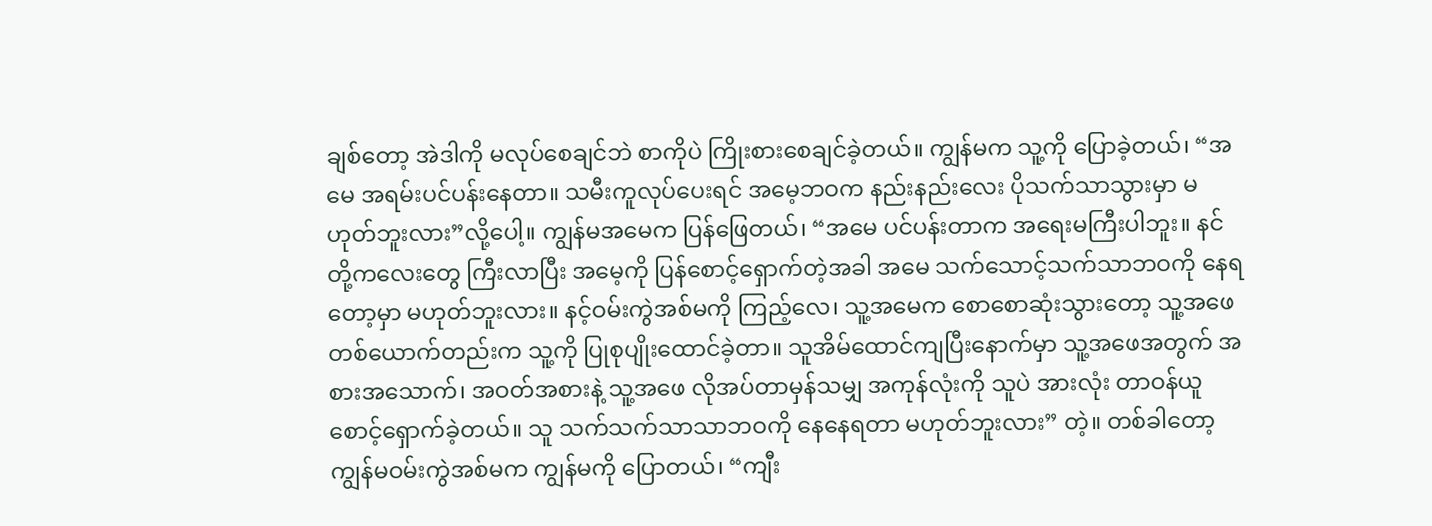ချစ်တော့ အဲဒါကို မလုပ်စေချင်ဘဲ စာကိုပဲ ကြိုးစားစေချင်ခဲ့တယ်။ ကျွန်မက သူ့ကို ပြောခဲ့တယ်၊ “အမေ အရမ်းပင်ပန်းနေတာ။ သမီးကူလုပ်ပေးရင် အမေ့ဘဝက နည်းနည်းလေး ပိုသက်သာသွားမှာ မဟုတ်ဘူးလား”လို့ပေါ့။ ကျွန်မအမေက ပြန်ဖြေတယ်၊ “အမေ ပင်ပန်းတာက အရေးမကြီးပါဘူး။ နင်တို့ကလေးတွေ ကြီးလာပြီး အမေ့ကို ပြန်စောင့်ရှောက်တဲ့အခါ အမေ သက်သောင့်သက်သာဘဝကို နေရတော့မှာ မဟုတ်ဘူးလား။ နင့်ဝမ်းကွဲအစ်မကို ကြည့်လေ၊ သူ့အမေက စောစောဆုံးသွားတော့ သူ့အဖေတစ်ယောက်တည်းက သူ့ကို ပြုစုပျိုးထောင်ခဲ့တာ။ သူအိမ်ထောင်ကျပြီးနောက်မှာ သူ့အဖေအတွက် အစားအသောက်၊ အဝတ်အစားနဲ့ သူ့အဖေ လိုအပ်တာမှန်သမျှ အကုန်လုံးကို သူပဲ အားလုံး တာဝန်ယူစောင့်ရှောက်ခဲ့တယ်။ သူ သက်သက်သာသာဘဝကို နေနေရတာ မဟုတ်ဘူးလား” တဲ့။ တစ်ခါတော့ ကျွန်မဝမ်းကွဲအစ်မက ကျွန်မကို ပြောတယ်၊ “ကျီး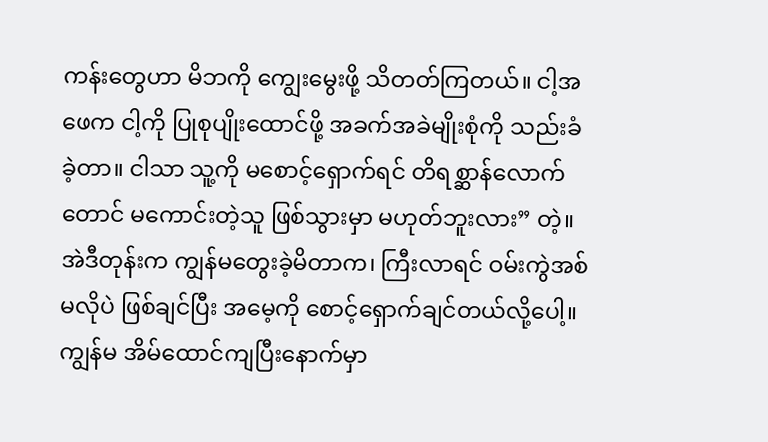ကန်းတွေဟာ မိဘကို ကျွေးမွေးဖို့ သိတတ်ကြတယ်။ ငါ့အဖေက ငါ့ကို ပြုစုပျိုးထောင်ဖို့ အခက်အခဲမျိုးစုံကို သည်းခံခဲ့တာ။ ငါသာ သူ့ကို မစောင့်ရှောက်ရင် တိရစ္ဆာန်လောက်တောင် မကောင်းတဲ့သူ ဖြစ်သွားမှာ မဟုတ်ဘူးလား” တဲ့။ အဲဒီတုန်းက ကျွန်မတွေးခဲ့မိတာက၊ ကြီးလာရင် ဝမ်းကွဲအစ်မလိုပဲ ဖြစ်ချင်ပြီး အမေ့ကို စောင့်ရှောက်ချင်တယ်လို့ပေါ့။ ကျွန်မ အိမ်ထောင်ကျပြီးနောက်မှာ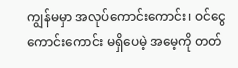ကျွန်မမှာ အလုပ်ကောင်းကောင်း၊ ဝင်ငွေကောင်းကောင်း မရှိပေမဲ့ အမေ့ကို တတ်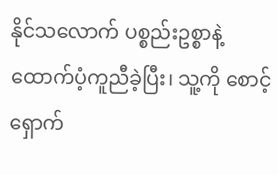နိုင်သလောက် ပစ္စည်းဥစ္စာနဲ့ ထောက်ပံ့ကူညီခဲ့ပြီး၊ သူ့ကို စောင့်ရှောက်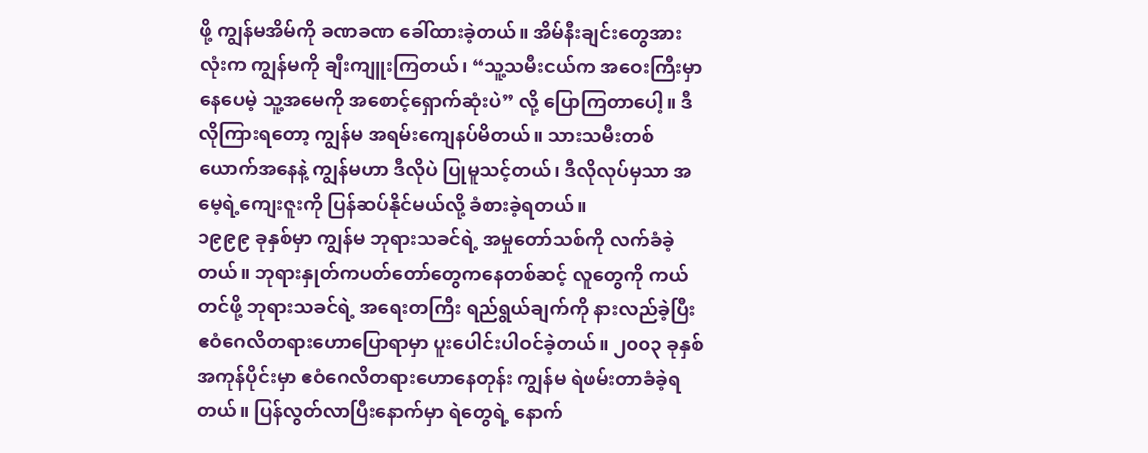ဖို့ ကျွန်မအိမ်ကို ခဏခဏ ခေါ်ထားခဲ့တယ်။ အိမ်နီးချင်းတွေအားလုံးက ကျွန်မကို ချီးကျူးကြတယ်၊ “သူ့သမီးငယ်က အဝေးကြီးမှာ နေပေမဲ့ သူ့အမေကို အစောင့်ရှောက်ဆုံးပဲ” လို့ ပြောကြတာပေါ့။ ဒီလိုကြားရတော့ ကျွန်မ အရမ်းကျေနပ်မိတယ်။ သားသမီးတစ်ယောက်အနေနဲ့ ကျွန်မဟာ ဒီလိုပဲ ပြုမူသင့်တယ်၊ ဒီလိုလုပ်မှသာ အမေ့ရဲ့ကျေးဇူးကို ပြန်ဆပ်နိုင်မယ်လို့ ခံစားခဲ့ရတယ်။
၁၉၉၉ ခုနှစ်မှာ ကျွန်မ ဘုရားသခင်ရဲ့ အမှုတော်သစ်ကို လက်ခံခဲ့တယ်။ ဘုရားနှုတ်ကပတ်တော်တွေကနေတစ်ဆင့် လူတွေကို ကယ်တင်ဖို့ ဘုရားသခင်ရဲ့ အရေးတကြီး ရည်ရွယ်ချက်ကို နားလည်ခဲ့ပြီး ဧဝံဂေလိတရားဟောပြောရာမှာ ပူးပေါင်းပါဝင်ခဲ့တယ်။ ၂၀၀၃ ခုနှစ်အကုန်ပိုင်းမှာ ဧဝံဂေလိတရားဟောနေတုန်း ကျွန်မ ရဲဖမ်းတာခံခဲ့ရတယ်။ ပြန်လွတ်လာပြီးနောက်မှာ ရဲတွေရဲ့ နောက်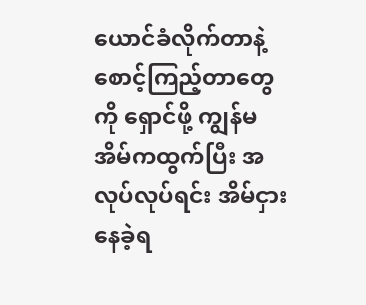ယောင်ခံလိုက်တာနဲ့ စောင့်ကြည့်တာတွေကို ရှောင်ဖို့ ကျွန်မ အိမ်ကထွက်ပြီး အလုပ်လုပ်ရင်း အိမ်ငှားနေခဲ့ရ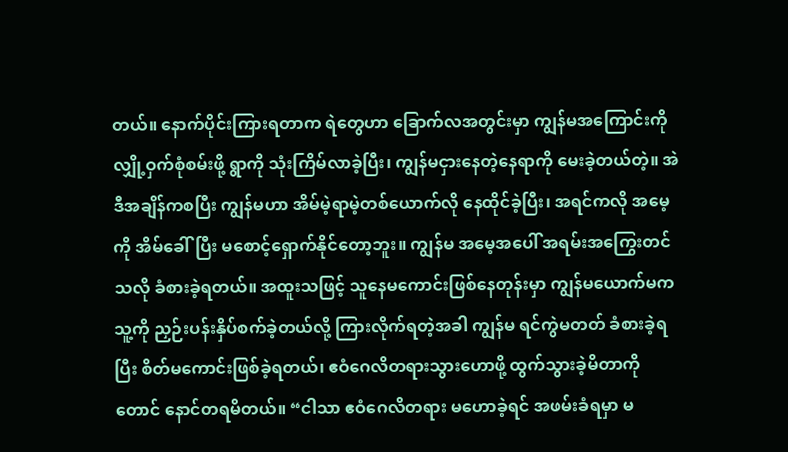တယ်။ နောက်ပိုင်းကြားရတာက ရဲတွေဟာ ခြောက်လအတွင်းမှာ ကျွန်မအကြောင်းကို လျှို့ဝှက်စုံစမ်းဖို့ ရွာကို သုံးကြိမ်လာခဲ့ပြီး၊ ကျွန်မငှားနေတဲ့နေရာကို မေးခဲ့တယ်တဲ့။ အဲဒီအချိန်ကစပြီး ကျွန်မဟာ အိမ်မဲ့ရာမဲ့တစ်ယောက်လို နေထိုင်ခဲ့ပြီး၊ အရင်ကလို အမေ့ကို အိမ်ခေါ်ပြီး မစောင့်ရှောက်နိုင်တော့ဘူး။ ကျွန်မ အမေ့အပေါ် အရမ်းအကြွေးတင်သလို ခံစားခဲ့ရတယ်။ အထူးသဖြင့် သူနေမကောင်းဖြစ်နေတုန်းမှာ ကျွန်မယောက်မက သူ့ကို ညှဉ်းပန်းနှိပ်စက်ခဲ့တယ်လို့ ကြားလိုက်ရတဲ့အခါ ကျွန်မ ရင်ကွဲမတတ် ခံစားခဲ့ရပြီး စိတ်မကောင်းဖြစ်ခဲ့ရတယ်၊ ဧဝံဂေလိတရားသွားဟောဖို့ ထွက်သွားခဲ့မိတာကိုတောင် နောင်တရမိတယ်။ “ငါသာ ဧဝံဂေလိတရား မဟောခဲ့ရင် အဖမ်းခံရမှာ မ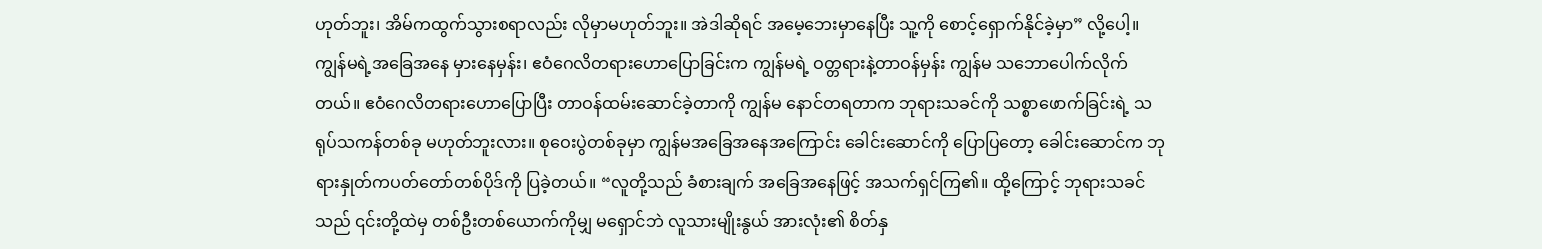ဟုတ်ဘူး၊ အိမ်ကထွက်သွားစရာလည်း လိုမှာမဟုတ်ဘူး။ အဲဒါဆိုရင် အမေ့ဘေးမှာနေပြီး သူ့ကို စောင့်ရှောက်နိုင်ခဲ့မှာ” လို့ပေါ့။ ကျွန်မရဲ့အခြေအနေ မှားနေမှန်း၊ ဧဝံဂေလိတရားဟောပြောခြင်းက ကျွန်မရဲ့ ဝတ္တရားနဲ့တာဝန်မှန်း ကျွန်မ သဘောပေါက်လိုက်တယ်။ ဧဝံဂေလိတရားဟောပြောပြီး တာဝန်ထမ်းဆောင်ခဲ့တာကို ကျွန်မ နောင်တရတာက ဘုရားသခင်ကို သစ္စာဖောက်ခြင်းရဲ့ သရုပ်သကန်တစ်ခု မဟုတ်ဘူးလား။ စုဝေးပွဲတစ်ခုမှာ ကျွန်မအခြေအနေအကြောင်း ခေါင်းဆောင်ကို ပြောပြတော့ ခေါင်းဆောင်က ဘုရားနှုတ်ကပတ်တော်တစ်ပိုဒ်ကို ပြခဲ့တယ်။ “လူတို့သည် ခံစားချက် အခြေအနေဖြင့် အသက်ရှင်ကြ၏။ ထို့ကြောင့် ဘုရားသခင်သည် ၎င်းတို့ထဲမှ တစ်ဦးတစ်ယောက်ကိုမျှ မရှောင်ဘဲ လူသားမျိုးနွယ် အားလုံး၏ စိတ်နှ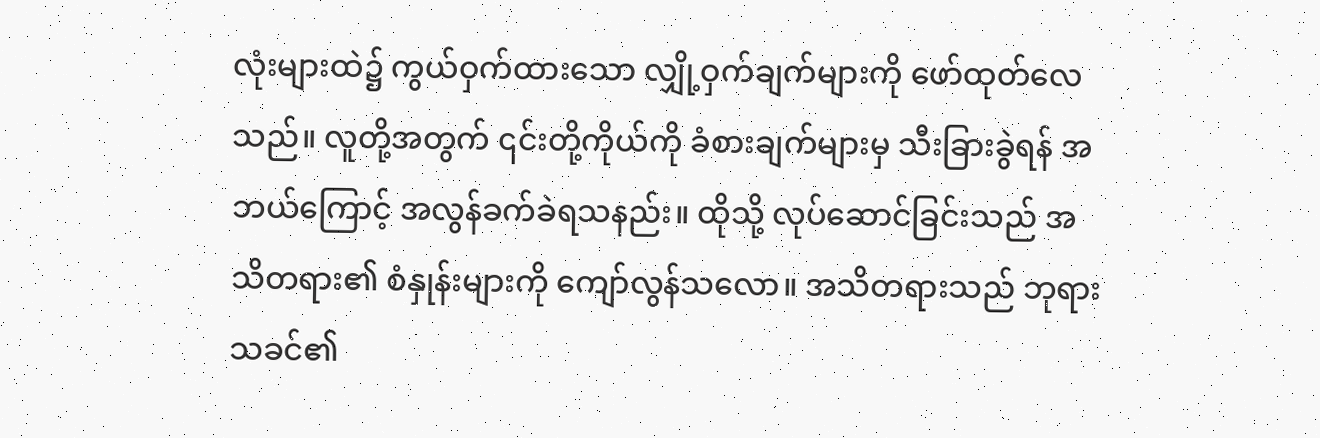လုံးများထဲ၌ ကွယ်ဝှက်ထားသော လျှို့ဝှက်ချက်များကို ဖော်ထုတ်လေသည်။ လူတို့အတွက် ၎င်းတို့ကိုယ်ကို ခံစားချက်များမှ သီးခြားခွဲရန် အဘယ်ကြောင့် အလွန်ခက်ခဲရသနည်း။ ထိုသို့ လုပ်ဆောင်ခြင်းသည် အသိတရား၏ စံနှုန်းများကို ကျော်လွန်သလော။ အသိတရားသည် ဘုရားသခင်၏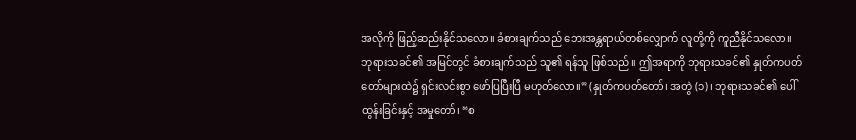အလိုကို ဖြည့်ဆည်းနိုင်သလော။ ခံစားချက်သည် ဘေးအန္တရာယ်တစ်လျှောက် လူတို့ကို ကူညီနိုင်သလော။ ဘုရားသခင်၏ အမြင်တွင် ခံစားချက်သည် သူ၏ ရန်သူ ဖြစ်သည်။ ဤအရာကို ဘုရားသခင်၏ နှုတ်ကပတ်တော်များထဲ၌ ရှင်းလင်းစွာ ဖော်ပြပြီးပြီ မဟုတ်လော။” (နှုတ်ကပတ်တော်၊ အတွဲ (၁)၊ ဘုရားသခင်၏ ပေါ်ထွန်းခြင်းနှင့် အမှုတော်၊ “စ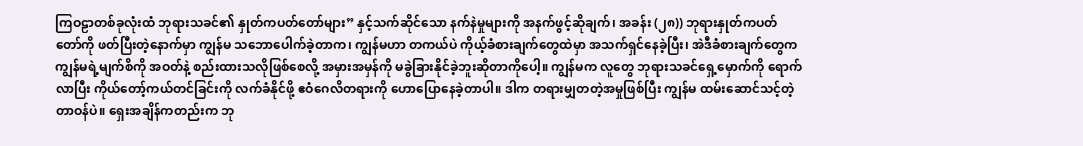ကြဝဠာတစ်ခုလုံးထံ ဘုရားသခင်၏ နှုတ်ကပတ်တော်များ” နှင့်သက်ဆိုင်သော နက်နဲမှုများကို အနက်ဖွင့်ဆိုချက်၊ အခန်း (၂၈)) ဘုရားနှုတ်ကပတ်တော်ကို ဖတ်ပြီးတဲ့နောက်မှာ ကျွန်မ သဘောပေါက်ခဲ့တာက၊ ကျွန်မဟာ တကယ်ပဲ ကိုယ့်ခံစားချက်တွေထဲမှာ အသက်ရှင်နေခဲ့ပြီး၊ အဲဒီခံစားချက်တွေက ကျွန်မရဲ့မျက်စိကို အဝတ်နဲ့ စည်းထားသလိုဖြစ်စေလို့ အမှားအမှန်ကို မခွဲခြားနိုင်ခဲ့ဘူးဆိုတာကိုပေါ့။ ကျွန်မက လူတွေ ဘုရားသခင်ရှေ့မှောက်ကို ရောက်လာပြီး ကိုယ်တော့်ကယ်တင်ခြင်းကို လက်ခံနိုင်ဖို့ ဧဝံဂေလိတရားကို ဟောပြောနေခဲ့တာပါ။ ဒါက တရားမျှတတဲ့အမှုဖြစ်ပြီး ကျွန်မ ထမ်းဆောင်သင့်တဲ့ တာဝန်ပဲ။ ရှေးအချိန်ကတည်းက ဘု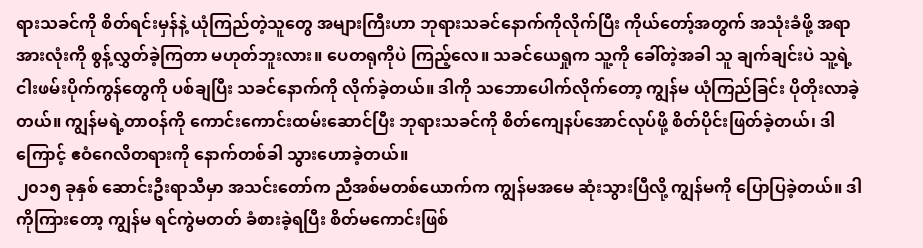ရားသခင်ကို စိတ်ရင်းမှန်နဲ့ ယုံကြည်တဲ့သူတွေ အများကြီးဟာ ဘုရားသခင်နောက်ကိုလိုက်ပြီး ကိုယ်တော့်အတွက် အသုံးခံဖို့ အရာအားလုံးကို စွန့်လွှတ်ခဲ့ကြတာ မဟုတ်ဘူးလား။ ပေတရုကိုပဲ ကြည့်လေ။ သခင်ယေရှုက သူ့ကို ခေါ်တဲ့အခါ သူ ချက်ချင်းပဲ သူ့ရဲ့ ငါးဖမ်းပိုက်ကွန်တွေကို ပစ်ချပြီး သခင်နောက်ကို လိုက်ခဲ့တယ်။ ဒါကို သဘောပေါက်လိုက်တော့ ကျွန်မ ယုံကြည်ခြင်း ပိုတိုးလာခဲ့တယ်။ ကျွန်မရဲ့တာဝန်ကို ကောင်းကောင်းထမ်းဆောင်ပြီး ဘုရားသခင်ကို စိတ်ကျေနပ်အောင်လုပ်ဖို့ စိတ်ပိုင်းဖြတ်ခဲ့တယ်၊ ဒါကြောင့် ဧဝံဂေလိတရားကို နောက်တစ်ခါ သွားဟောခဲ့တယ်။
၂၀၁၅ ခုနှစ် ဆောင်းဦးရာသီမှာ အသင်းတော်က ညီအစ်မတစ်ယောက်က ကျွန်မအမေ ဆုံးသွားပြီလို့ ကျွန်မကို ပြောပြခဲ့တယ်။ ဒါကိုကြားတော့ ကျွန်မ ရင်ကွဲမတတ် ခံစားခဲ့ရပြီး စိတ်မကောင်းဖြစ်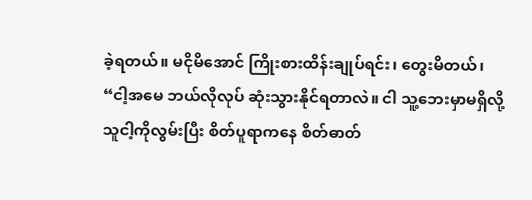ခဲ့ရတယ်။ မငိုမိအောင် ကြိုးစားထိန်းချုပ်ရင်း၊ တွေးမိတယ်၊ “ငါ့အမေ ဘယ်လိုလုပ် ဆုံးသွားနိုင်ရတာလဲ။ ငါ သူ့ဘေးမှာမရှိလို့ သူငါ့ကိုလွမ်းပြီး စိတ်ပူရာကနေ စိတ်ဓာတ်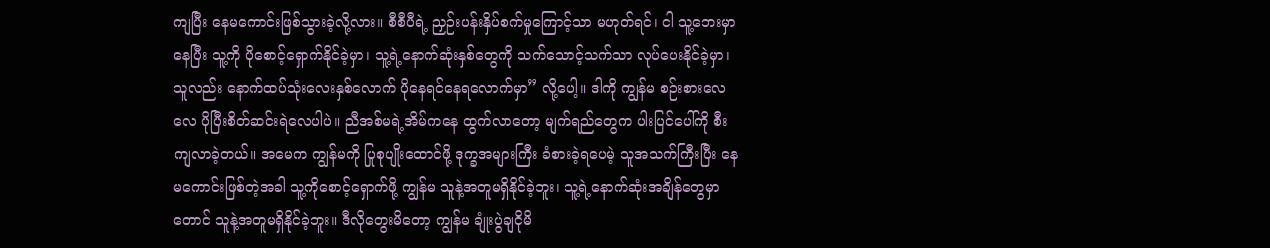ကျပြီး နေမကောင်းဖြစ်သွားခဲ့လို့လား။ စီစီပီရဲ့ ညှဉ်းပန်းနှိပ်စက်မှုကြောင့်သာ မဟုတ်ရင်၊ ငါ သူ့ဘေးမှာနေပြီး သူ့ကို ပိုစောင့်ရှောက်နိုင်ခဲ့မှာ၊ သူ့ရဲ့နောက်ဆုံးနှစ်တွေကို သက်သောင့်သက်သာ လုပ်ပေးနိုင်ခဲ့မှာ၊ သူလည်း နောက်ထပ်သုံးလေးနှစ်လောက် ပိုနေရင်နေရလောက်မှာ” လို့ပေါ့။ ဒါကို ကျွန်မ စဉ်းစားလေလေ ပိုပြီးစိတ်ဆင်းရဲလေပါပဲ။ ညီအစ်မရဲ့အိမ်ကနေ ထွက်လာတော့ မျက်ရည်တွေက ပါးပြင်ပေါ်ကို စီးကျလာခဲ့တယ်။ အမေက ကျွန်မကို ပြုစုပျိုးထောင်ဖို့ ဒုက္ခအများကြီး ခံစားခဲ့ရပေမဲ့ သူအသက်ကြီးပြီး နေမကောင်းဖြစ်တဲ့အခါ သူ့ကိုစောင့်ရှောက်ဖို့ ကျွန်မ သူနဲ့အတူမရှိနိုင်ခဲ့ဘူး၊ သူ့ရဲ့နောက်ဆုံးအချိန်တွေမှာတောင် သူနဲ့အတူမရှိနိုင်ခဲ့ဘူး။ ဒီလိုတွေးမိတော့ ကျွန်မ ချုံးပွဲချငိုမိ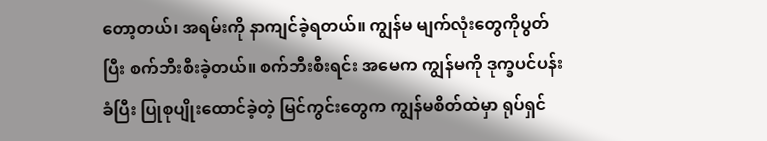တော့တယ်၊ အရမ်းကို နာကျင်ခဲ့ရတယ်။ ကျွန်မ မျက်လုံးတွေကိုပွတ်ပြီး စက်ဘီးစီးခဲ့တယ်။ စက်ဘီးစီးရင်း အမေက ကျွန်မကို ဒုက္ခပင်ပန်းခံပြီး ပြုစုပျိုးထောင်ခဲ့တဲ့ မြင်ကွင်းတွေက ကျွန်မစိတ်ထဲမှာ ရုပ်ရှင်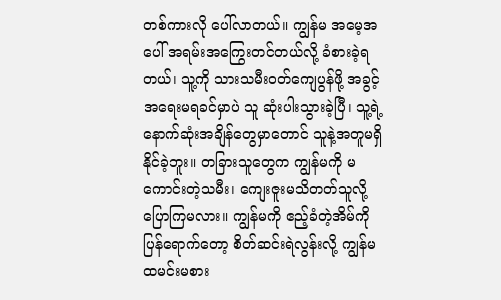တစ်ကားလို ပေါ်လာတယ်။ ကျွန်မ အမေ့အပေါ် အရမ်းအကြွေးတင်တယ်လို့ ခံစားခဲ့ရတယ်၊ သူ့ကို သားသမီးဝတ်ကျေပွန်ဖို့ အခွင့်အရေးမရခင်မှာပဲ သူ ဆုံးပါးသွားခဲ့ပြီ၊ သူ့ရဲ့နောက်ဆုံးအချိန်တွေမှာတောင် သူနဲ့အတူမရှိနိုင်ခဲ့ဘူး။ တခြားသူတွေက ကျွန်မကို မကောင်းတဲ့သမီး၊ ကျေးဇူးမသိတတ်သူလို့ ပြောကြမလား။ ကျွန်မကို ဧည့်ခံတဲ့အိမ်ကို ပြန်ရောက်တော့ စိတ်ဆင်းရဲလွန်းလို့ ကျွန်မ ထမင်းမစား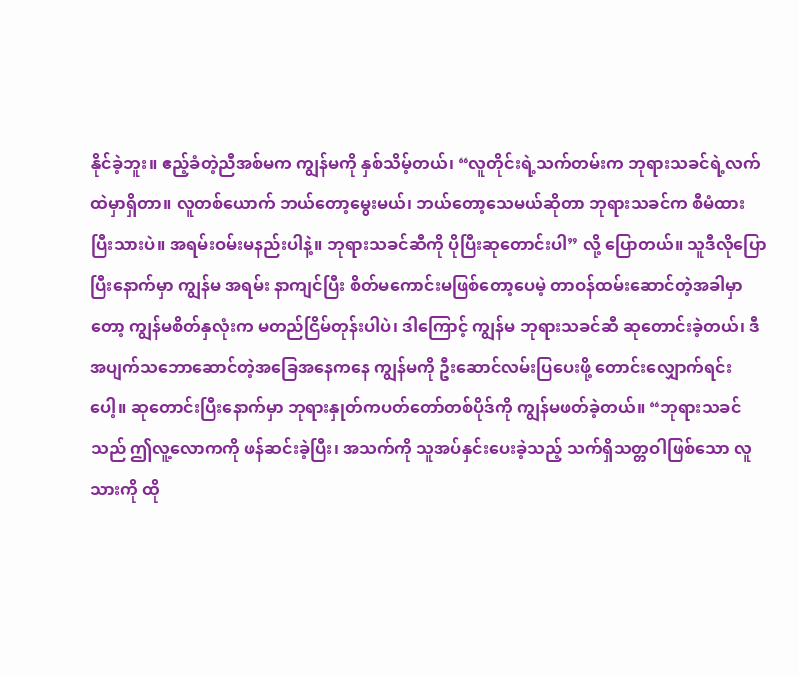နိုင်ခဲ့ဘူး။ ဧည့်ခံတဲ့ညီအစ်မက ကျွန်မကို နှစ်သိမ့်တယ်၊ “လူတိုင်းရဲ့သက်တမ်းက ဘုရားသခင်ရဲ့လက်ထဲမှာရှိတာ။ လူတစ်ယောက် ဘယ်တော့မွေးမယ်၊ ဘယ်တော့သေမယ်ဆိုတာ ဘုရားသခင်က စီမံထားပြီးသားပဲ။ အရမ်းဝမ်းမနည်းပါနဲ့။ ဘုရားသခင်ဆီကို ပိုပြီးဆုတောင်းပါ” လို့ ပြောတယ်။ သူဒီလိုပြောပြီးနောက်မှာ ကျွန်မ အရမ်း နာကျင်ပြီး စိတ်မကောင်းမဖြစ်တော့ပေမဲ့ တာဝန်ထမ်းဆောင်တဲ့အခါမှာတော့ ကျွန်မစိတ်နှလုံးက မတည်ငြိမ်တုန်းပါပဲ၊ ဒါကြောင့် ကျွန်မ ဘုရားသခင်ဆီ ဆုတောင်းခဲ့တယ်၊ ဒီအပျက်သဘောဆောင်တဲ့အခြေအနေကနေ ကျွန်မကို ဦးဆောင်လမ်းပြပေးဖို့ တောင်းလျှောက်ရင်းပေါ့။ ဆုတောင်းပြီးနောက်မှာ ဘုရားနှုတ်ကပတ်တော်တစ်ပိုဒ်ကို ကျွန်မဖတ်ခဲ့တယ်။ “ဘုရားသခင်သည် ဤလူ့လောကကို ဖန်ဆင်းခဲ့ပြီး၊ အသက်ကို သူအပ်နှင်းပေးခဲ့သည့် သက်ရှိသတ္တဝါဖြစ်သော လူသားကို ထို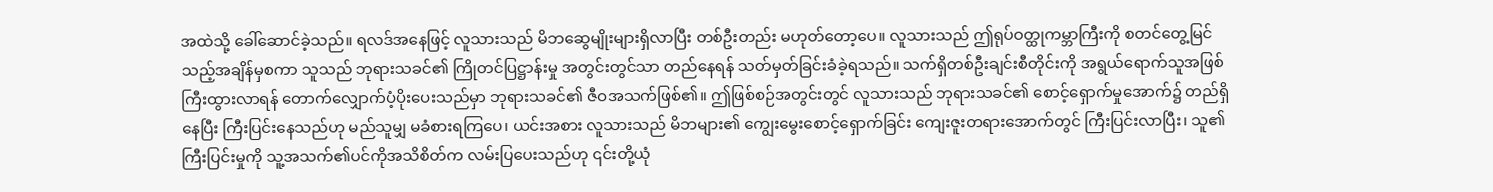အထဲသို့ ခေါ်ဆောင်ခဲ့သည်။ ရလဒ်အနေဖြင့် လူသားသည် မိဘဆွေမျိုးများရှိလာပြီး တစ်ဦးတည်း မဟုတ်တော့ပေ။ လူသားသည် ဤရုပ်ဝတ္ထုကမ္ဘာကြီးကို စတင်တွေ့မြင်သည့်အချိန်မှစကာ သူသည် ဘုရားသခင်၏ ကြိုတင်ပြဋ္ဌာန်းမှု အတွင်းတွင်သာ တည်နေရန် သတ်မှတ်ခြင်းခံခဲ့ရသည်။ သက်ရှိတစ်ဦးချင်းစီတိုင်းကို အရွယ်ရောက်သူအဖြစ် ကြီးထွားလာရန် တောက်လျှောက်ပံ့ပိုးပေးသည်မှာ ဘုရားသခင်၏ ဇီဝအသက်ဖြစ်၏။ ဤဖြစ်စဉ်အတွင်းတွင် လူသားသည် ဘုရားသခင်၏ စောင့်ရှောက်မှုအောက်၌ တည်ရှိနေပြီး ကြီးပြင်းနေသည်ဟု မည်သူမျှ မခံစားရကြပေ၊ ယင်းအစား လူသားသည် မိဘများ၏ ကျွေးမွေးစောင့်ရှောက်ခြင်း ကျေးဇူးတရားအောက်တွင် ကြီးပြင်းလာပြီး၊ သူ၏ကြီးပြင်းမှုကို သူ့အသက်၏ပင်ကိုအသိစိတ်က လမ်းပြပေးသည်ဟု ၎င်းတို့ယုံ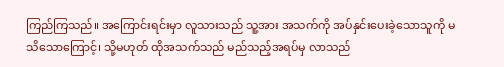ကြည်ကြသည်။ အကြောင်းရင်းမှာ လူသားသည် သူ့အား အသက်ကို အပ်နှင်းပေးခဲ့သောသူကို မသိသောကြောင့်၊ သို့မဟုတ် ထိုအသက်သည် မည်သည့်အရပ်မှ လာသည်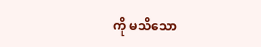ကို မသိသော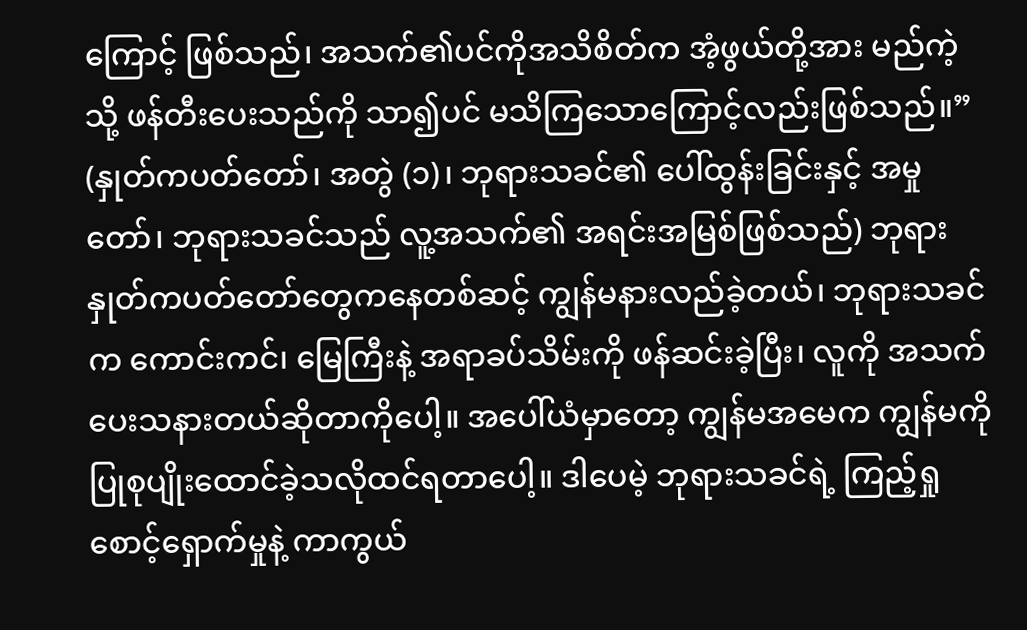ကြောင့် ဖြစ်သည်၊ အသက်၏ပင်ကိုအသိစိတ်က အံ့ဖွယ်တို့အား မည်ကဲ့သို့ ဖန်တီးပေးသည်ကို သာ၍ပင် မသိကြသောကြောင့်လည်းဖြစ်သည်။” (နှုတ်ကပတ်တော်၊ အတွဲ (၁)၊ ဘုရားသခင်၏ ပေါ်ထွန်းခြင်းနှင့် အမှုတော်၊ ဘုရားသခင်သည် လူ့အသက်၏ အရင်းအမြစ်ဖြစ်သည်) ဘုရားနှုတ်ကပတ်တော်တွေကနေတစ်ဆင့် ကျွန်မနားလည်ခဲ့တယ်၊ ဘုရားသခင်က ကောင်းကင်၊ မြေကြီးနဲ့ အရာခပ်သိမ်းကို ဖန်ဆင်းခဲ့ပြီး၊ လူကို အသက်ပေးသနားတယ်ဆိုတာကိုပေါ့။ အပေါ်ယံမှာတော့ ကျွန်မအမေက ကျွန်မကို ပြုစုပျိုးထောင်ခဲ့သလိုထင်ရတာပေါ့။ ဒါပေမဲ့ ဘုရားသခင်ရဲ့ ကြည့်ရှုစောင့်ရှောက်မှုနဲ့ ကာကွယ်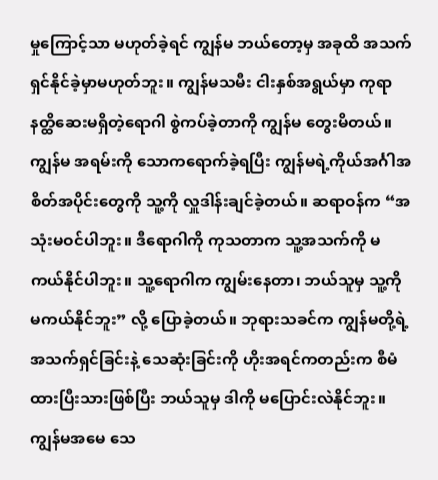မှုကြောင့်သာ မဟုတ်ခဲ့ရင် ကျွန်မ ဘယ်တော့မှ အခုထိ အသက်ရှင်နိုင်ခဲ့မှာမဟုတ်ဘူး။ ကျွန်မသမီး ငါးနှစ်အရွယ်မှာ ကုရာနတ္ထိဆေးမရှိတဲ့ရောဂါ စွဲကပ်ခဲ့တာကို ကျွန်မ တွေးမိတယ်။ ကျွန်မ အရမ်းကို သောကရောက်ခဲ့ရပြီး ကျွန်မရဲ့ကိုယ်အင်္ဂါအစိတ်အပိုင်းတွေကို သူ့ကို လှူဒါန်းချင်ခဲ့တယ်။ ဆရာဝန်က “အသုံးမဝင်ပါဘူး။ ဒီရောဂါကို ကုသတာက သူ့အသက်ကို မကယ်နိုင်ပါဘူး။ သူ့ရောဂါက ကျွမ်းနေတာ၊ ဘယ်သူမှ သူ့ကို မကယ်နိုင်ဘူး” လို့ ပြောခဲ့တယ်။ ဘုရားသခင်က ကျွန်မတို့ရဲ့ အသက်ရှင်ခြင်းနဲ့ သေဆုံးခြင်းကို ဟိုးအရင်ကတည်းက စီမံထားပြီးသားဖြစ်ပြီး ဘယ်သူမှ ဒါကို မပြောင်းလဲနိုင်ဘူး။ ကျွန်မအမေ သေ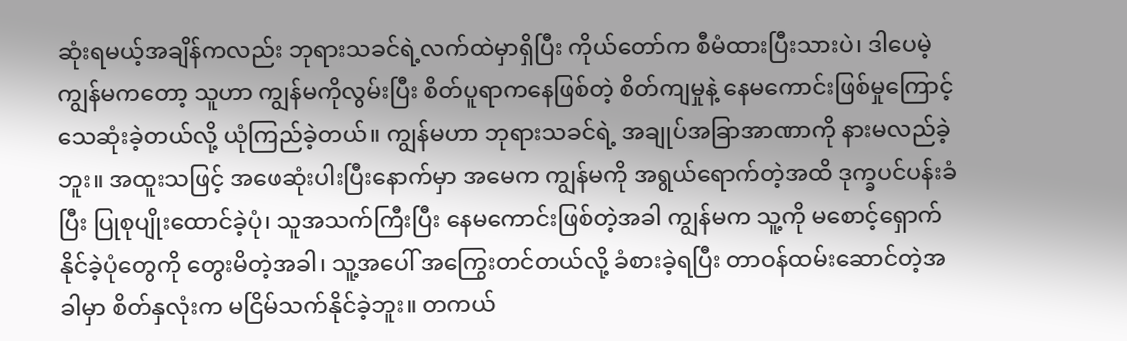ဆုံးရမယ့်အချိန်ကလည်း ဘုရားသခင်ရဲ့လက်ထဲမှာရှိပြီး ကိုယ်တော်က စီမံထားပြီးသားပဲ၊ ဒါပေမဲ့ ကျွန်မကတော့ သူဟာ ကျွန်မကိုလွမ်းပြီး စိတ်ပူရာကနေဖြစ်တဲ့ စိတ်ကျမှုနဲ့ နေမကောင်းဖြစ်မှုကြောင့် သေဆုံးခဲ့တယ်လို့ ယုံကြည်ခဲ့တယ်။ ကျွန်မဟာ ဘုရားသခင်ရဲ့ အချုပ်အခြာအာဏာကို နားမလည်ခဲ့ဘူး။ အထူးသဖြင့် အဖေဆုံးပါးပြီးနောက်မှာ အမေက ကျွန်မကို အရွယ်ရောက်တဲ့အထိ ဒုက္ခပင်ပန်းခံပြီး ပြုစုပျိုးထောင်ခဲ့ပုံ၊ သူအသက်ကြီးပြီး နေမကောင်းဖြစ်တဲ့အခါ ကျွန်မက သူ့ကို မစောင့်ရှောက်နိုင်ခဲ့ပုံတွေကို တွေးမိတဲ့အခါ၊ သူ့အပေါ် အကြွေးတင်တယ်လို့ ခံစားခဲ့ရပြီး တာဝန်ထမ်းဆောင်တဲ့အခါမှာ စိတ်နှလုံးက မငြိမ်သက်နိုင်ခဲ့ဘူး။ တကယ်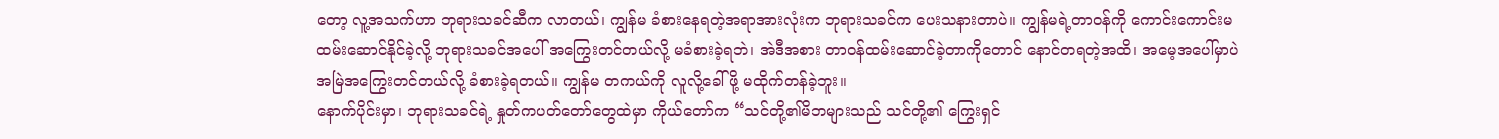တော့ လူ့အသက်ဟာ ဘုရားသခင်ဆီက လာတယ်၊ ကျွန်မ ခံစားနေရတဲ့အရာအားလုံးက ဘုရားသခင်က ပေးသနားတာပဲ။ ကျွန်မရဲ့တာဝန်ကို ကောင်းကောင်းမထမ်းဆောင်နိုင်ခဲ့လို့ ဘုရားသခင်အပေါ် အကြွေးတင်တယ်လို့ မခံစားခဲ့ရဘဲ၊ အဲဒီအစား တာဝန်ထမ်းဆောင်ခဲ့တာကိုတောင် နောင်တရတဲ့အထိ၊ အမေ့အပေါ်မှာပဲ အမြဲအကြွေးတင်တယ်လို့ ခံစားခဲ့ရတယ်။ ကျွန်မ တကယ်ကို လူလို့ခေါ်ဖို့ မထိုက်တန်ခဲ့ဘူး။
နောက်ပိုင်းမှာ၊ ဘုရားသခင်ရဲ့ နှုတ်ကပတ်တော်တွေထဲမှာ ကိုယ်တော်က “သင်တို့၏မိဘများသည် သင်တို့၏ ကြွေးရှင်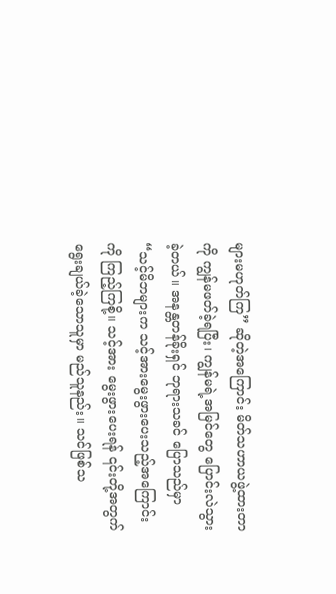များမဟုတ်ကြ” ဆိုတဲ့အကြောင်း မိတ်သဟာယဖွဲ့ထားတာကို ကျွန်မဖတ်ခဲ့ရပြီး၊ ကျွန်မရဲ့အမြင်တွေ ပြောင်းလဲသွားခဲ့တယ်။ အနန္တတန်ခိုးရှင် ဘုရားသခင် ပြောသည်မှာ “သင့်မိဘများက သင့်အားမွေးဖွားပေးသည့်အကြောင်းကို ကြည့်ကြစို့။ သင့်အား မွေးဖွားပေးရန် ၎င်းတို့အတွက် ရွေးချယ်ခဲ့သောသူမှာ မည်သူနည်း။ သင်ဖြစ်သ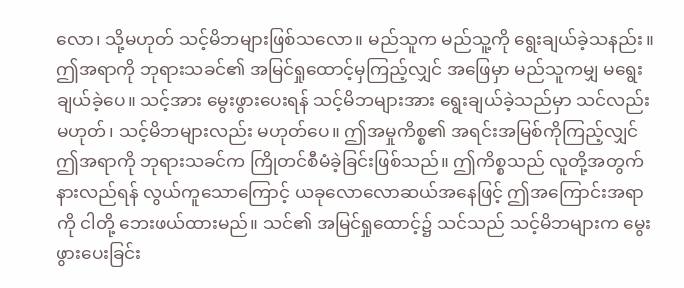လော၊ သို့မဟုတ် သင့်မိဘများဖြစ်သလော။ မည်သူက မည်သူ့ကို ရွေးချယ်ခဲ့သနည်း။ ဤအရာကို ဘုရားသခင်၏ အမြင်ရှုထောင့်မှကြည့်လျှင် အဖြေမှာ မည်သူကမျှ မရွေးချယ်ခဲ့ပေ။ သင့်အား မွေးဖွားပေးရန် သင့်မိဘများအား ရွေးချယ်ခဲ့သည်မှာ သင်လည်းမဟုတ်၊ သင့်မိဘများလည်း မဟုတ်ပေ။ ဤအမှုကိစ္စ၏ အရင်းအမြစ်ကိုကြည့်လျှင် ဤအရာကို ဘုရားသခင်က ကြိုတင်စီမံခဲ့ခြင်းဖြစ်သည်။ ဤကိစ္စသည် လူတို့အတွက်နားလည်ရန် လွယ်ကူသောကြောင့် ယခုလောလောဆယ်အနေဖြင့် ဤအကြောင်းအရာကို ငါတို့ ဘေးဖယ်ထားမည်။ သင်၏ အမြင်ရှုထောင့်၌ သင်သည် သင့်မိဘများက မွေးဖွားပေးခြင်း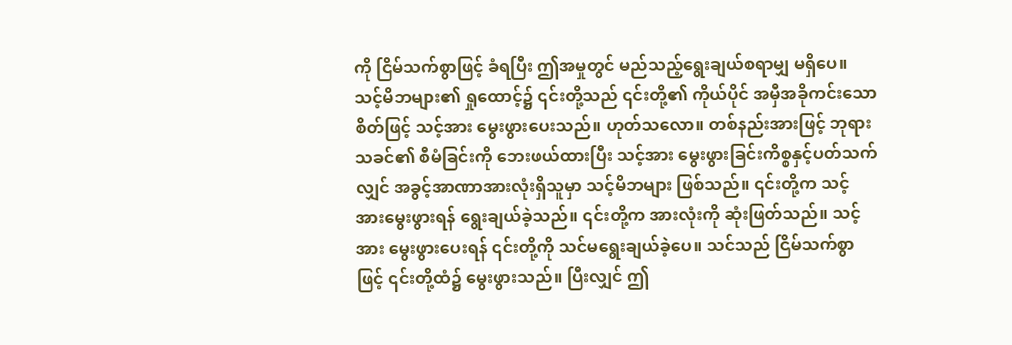ကို ငြိမ်သက်စွာဖြင့် ခံရပြီး ဤအမှုတွင် မည်သည့်ရွေးချယ်စရာမျှ မရှိပေ။ သင့်မိဘများ၏ ရှုထောင့်၌ ၎င်းတို့သည် ၎င်းတို့၏ ကိုယ်ပိုင် အမှီအခိုကင်းသောစိတ်ဖြင့် သင့်အား မွေးဖွားပေးသည်။ ဟုတ်သလော။ တစ်နည်းအားဖြင့် ဘုရားသခင်၏ စီမံခြင်းကို ဘေးဖယ်ထားပြီး သင့်အား မွေးဖွားခြင်းကိစ္စနှင့်ပတ်သက်လျှင် အခွင့်အာဏာအားလုံးရှိသူမှာ သင့်မိဘများ ဖြစ်သည်။ ၎င်းတို့က သင့်အားမွေးဖွားရန် ရွေးချယ်ခဲ့သည်။ ၎င်းတို့က အားလုံးကို ဆုံးဖြတ်သည်။ သင့်အား မွေးဖွားပေးရန် ၎င်းတို့ကို သင်မရွေးချယ်ခဲ့ပေ။ သင်သည် ငြိမ်သက်စွာဖြင့် ၎င်းတို့ထံ၌ မွေးဖွားသည်။ ပြီးလျှင် ဤ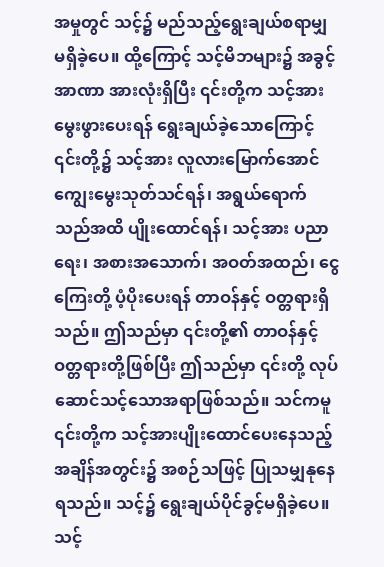အမှုတွင် သင့်၌ မည်သည့်ရွေးချယ်စရာမျှ မရှိခဲ့ပေ။ ထို့ကြောင့် သင့်မိဘများ၌ အခွင့်အာဏာ အားလုံးရှိပြီး ၎င်းတို့က သင့်အားမွေးဖွားပေးရန် ရွေးချယ်ခဲ့သောကြောင့် ၎င်းတို့၌ သင့်အား လူလားမြောက်အောင် ကျွေးမွေးသုတ်သင်ရန်၊ အရွယ်ရောက်သည်အထိ ပျိုးထောင်ရန်၊ သင့်အား ပညာရေး၊ အစားအသောက်၊ အဝတ်အထည်၊ ငွေကြေးတို့ ပံ့ပိုးပေးရန် တာဝန်နှင့် ဝတ္တရားရှိသည်။ ဤသည်မှာ ၎င်းတို့၏ တာဝန်နှင့် ဝတ္တရားတို့ဖြစ်ပြီး ဤသည်မှာ ၎င်းတို့ လုပ်ဆောင်သင့်သောအရာဖြစ်သည်။ သင်ကမူ ၎င်းတို့က သင့်အားပျိုးထောင်ပေးနေသည့် အချိန်အတွင်း၌ အစဉ်သဖြင့် ပြုသမျှနုနေရသည်။ သင့်၌ ရွေးချယ်ပိုင်ခွင့်မရှိခဲ့ပေ။ သင့်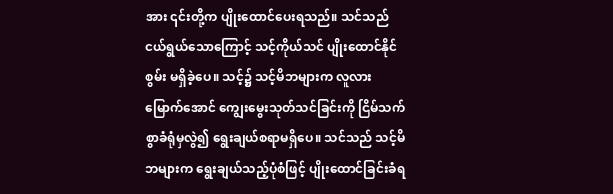အား ၎င်းတို့က ပျိုးထောင်ပေးရသည်။ သင်သည် ငယ်ရွယ်သောကြောင့် သင့်ကိုယ်သင် ပျိုးထောင်နိုင်စွမ်း မရှိခဲ့ပေ။ သင့်၌ သင့်မိဘများက လူလားမြောက်အောင် ကျွေးမွေးသုတ်သင်ခြင်းကို ငြိမ်သက်စွာခံရုံမှလွဲ၍ ရွေးချယ်စရာမရှိပေ။ သင်သည် သင့်မိဘများက ရွေးချယ်သည့်ပုံစံဖြင့် ပျိုးထောင်ခြင်းခံရ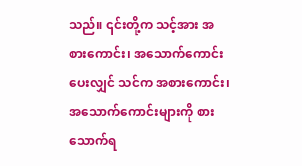သည်။ ၎င်းတို့က သင့်အား အစားကောင်း၊ အသောက်ကောင်းပေးလျှင် သင်က အစားကောင်း၊ အသောက်ကောင်းများကို စားသောက်ရ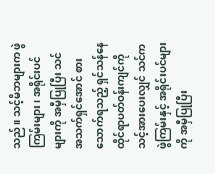သည်။ သင့်မိဘများက ဖွဲကြမ်းများ၊ အရိုင်းပင်များကို အမှီပြုပြီး သင် အသက်ရှင်အောင် စားသောက်ရသည့် ရှင်သန်နေထိုင်ရာပတ်ဝန်းကျင်ကို သင့်အားပေးလျှင် သင်က ဖွဲကြမ်းနှင့် အရိုင်းပင်များကို အမှီပြုပြီး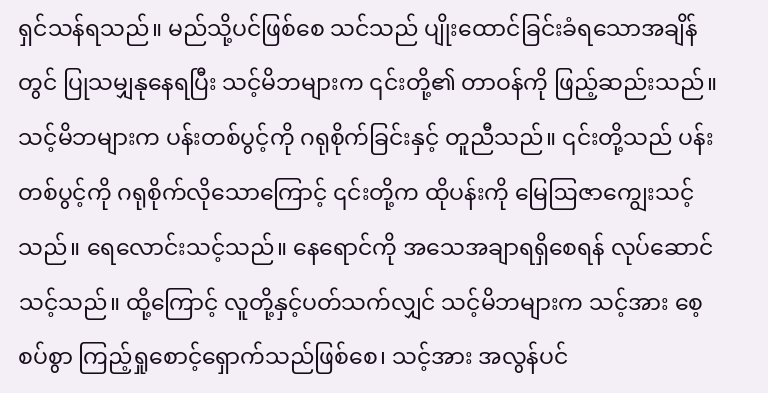ရှင်သန်ရသည်။ မည်သို့ပင်ဖြစ်စေ သင်သည် ပျိုးထောင်ခြင်းခံရသောအချိန်တွင် ပြုသမျှနုနေရပြီး သင့်မိဘများက ၎င်းတို့၏ တာဝန်ကို ဖြည့်ဆည်းသည်။ သင့်မိဘများက ပန်းတစ်ပွင့်ကို ဂရုစိုက်ခြင်းနှင့် တူညီသည်။ ၎င်းတို့သည် ပန်းတစ်ပွင့်ကို ဂရုစိုက်လိုသောကြောင့် ၎င်းတို့က ထိုပန်းကို မြေဩဇာကျွေးသင့်သည်။ ရေလောင်းသင့်သည်။ နေရောင်ကို အသေအချာရရှိစေရန် လုပ်ဆောင်သင့်သည်။ ထို့ကြောင့် လူတို့နှင့်ပတ်သက်လျှင် သင့်မိဘများက သင့်အား စေ့စပ်စွာ ကြည့်ရှုစောင့်ရှောက်သည်ဖြစ်စေ၊ သင့်အား အလွန်ပင်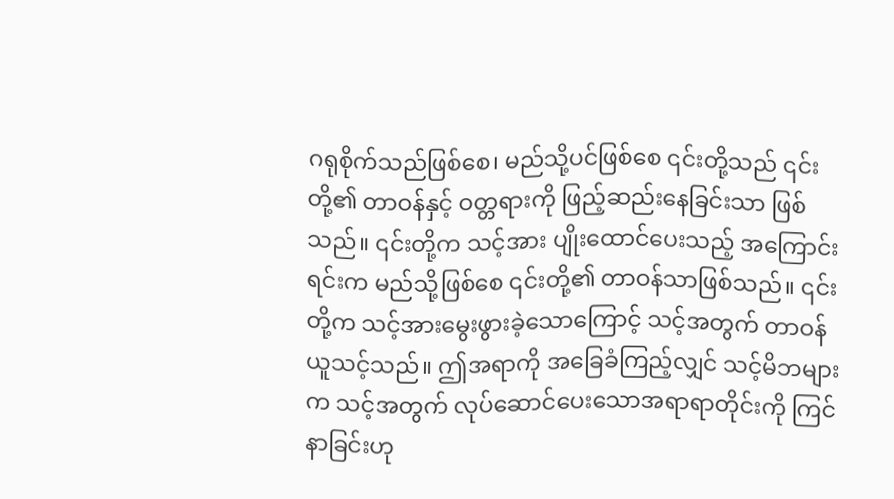ဂရုစိုက်သည်ဖြစ်စေ၊ မည်သို့ပင်ဖြစ်စေ ၎င်းတို့သည် ၎င်းတို့၏ တာဝန်နှင့် ဝတ္တရားကို ဖြည့်ဆည်းနေခြင်းသာ ဖြစ်သည်။ ၎င်းတို့က သင့်အား ပျိုးထောင်ပေးသည့် အကြောင်းရင်းက မည်သို့ဖြစ်စေ ၎င်းတို့၏ တာဝန်သာဖြစ်သည်။ ၎င်းတို့က သင့်အားမွေးဖွားခဲ့သောကြောင့် သင့်အတွက် တာဝန်ယူသင့်သည်။ ဤအရာကို အခြေခံကြည့်လျှင် သင့်မိဘများက သင့်အတွက် လုပ်ဆောင်ပေးသောအရာရာတိုင်းကို ကြင်နာခြင်းဟု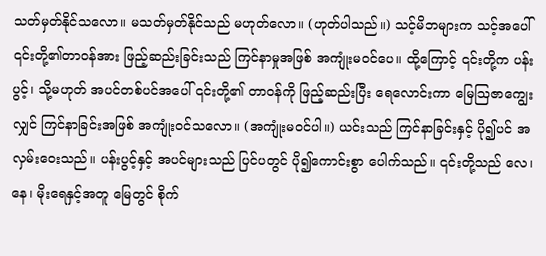သတ်မှတ်နိုင်သလော။ မသတ်မှတ်နိုင်သည် မဟုတ်လော။ (ဟုတ်ပါသည်။) သင့်မိဘများက သင့်အပေါ် ၎င်းတို့၏တာဝန်အား ဖြည့်ဆည်းခြင်းသည် ကြင်နာမှုအဖြစ် အကျုံးမဝင်ပေ။ ထို့ကြောင့် ၎င်းတို့က ပန်းပွင့်၊ သို့မဟုတ် အပင်တစ်ပင်အပေါ် ၎င်းတို့၏ တာဝန်ကို ဖြည့်ဆည်းပြီး ရေလောင်းကာ မြေဩဇာကျွေးလျှင် ကြင်နာခြင်းအဖြစ် အကျုံးဝင်သလော။ (အကျုံးမဝင်ပါ။) ယင်းသည် ကြင်နာခြင်းနှင့် ပို၍ပင် အလှမ်းဝေးသည်။ ပန်းပွင့်နှင့် အပင်များသည် ပြင်ပတွင် ပို၍ကောင်းစွာ ပေါက်သည်။ ၎င်းတို့သည် လေ၊ နေ၊ မိုးရေနှင့်အတူ မြေတွင် စိုက်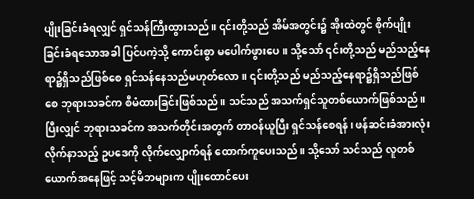ပျိုးခြင်းခံရလျှင် ရှင်သန်ကြီးထွားသည်။ ၎င်းတို့သည် အိမ်အတွင်း၌ အိုးထဲတွင် စိုက်ပျိုးခြင်းခံရသောအခါ ပြင်ပကဲ့သို့ ကောင်းစွာ မပေါက်ဖွားပေ။ သို့သော် ၎င်းတို့သည် မည်သည့်နေရာ၌ရှိသည်ဖြစ်စေ ရှင်သန်နေသည်မဟုတ်လော။ ၎င်းတို့သည် မည်သည့်နေရာ၌ရှိသည်ဖြစ်စေ ဘုရားသခင်က စီမံထားခြင်းဖြစ်သည်။ သင်သည် အသက်ရှင်သူတစ်ယောက်ဖြစ်သည်။ ပြီးလျှင် ဘုရားသခင်က အသက်တိုင်းအတွက် တာဝန်ယူပြီး ရှင်သန်စေရန်၊ ဖန်ဆင်းခံအားလုံး လိုက်နာသည့် ဥပဒေကို လိုက်လျှောက်ရန် ထောက်ကူပေးသည်။ သို့သော် သင်သည် လူတစ်ယောက်အနေဖြင့် သင့်မိဘများက ပျိုးထောင်ပေး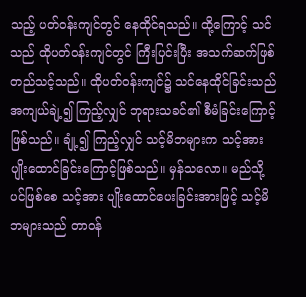သည့် ပတ်ဝန်းကျင်တွင် နေထိုင်ရသည်။ ထို့ကြောင့် သင်သည် ထိုပတ်ဝန်းကျင်တွင် ကြီးပြင်းပြီး အသက်ဆက်ဖြစ်တည်သင့်သည်။ ထိုပတ်ဝန်းကျင်၌ သင်နေထိုင်ခြင်းသည် အကျယ်ချဲ့၍ ကြည့်လျှင် ဘုရားသခင်၏ စီမံခြင်းကြောင့်ဖြစ်သည်။ ချုံ့၍ ကြည့်လျှင် သင့်မိဘများက သင့်အား ပျိုးထောင်ခြင်းကြောင့်ဖြစ်သည်။ မှန်သလော။ မည်သို့ပင်ဖြစ်စေ သင့်အား ပျိုးထောင်ပေးခြင်းအားဖြင့် သင့်မိဘများသည် တာဝန်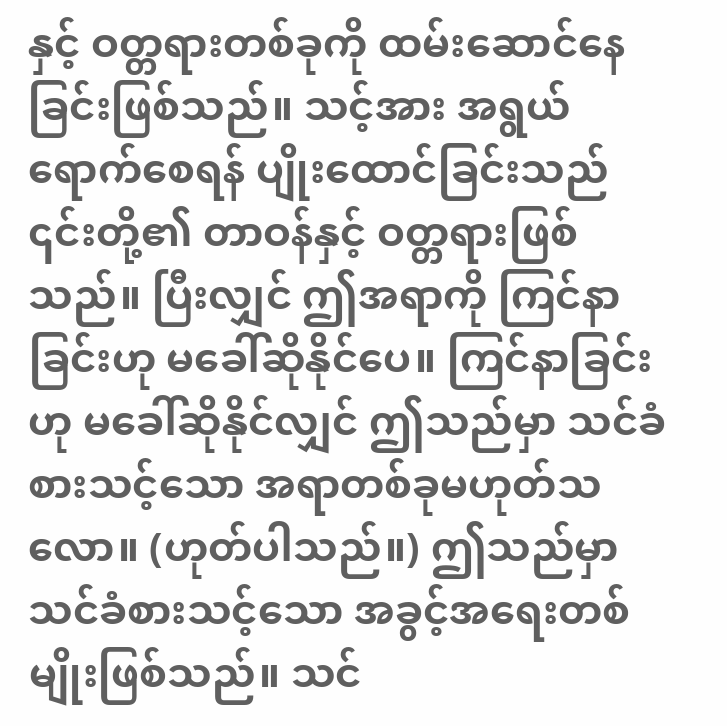နှင့် ဝတ္တရားတစ်ခုကို ထမ်းဆောင်နေခြင်းဖြစ်သည်။ သင့်အား အရွယ်ရောက်စေရန် ပျိုးထောင်ခြင်းသည် ၎င်းတို့၏ တာဝန်နှင့် ဝတ္တရားဖြစ်သည်။ ပြီးလျှင် ဤအရာကို ကြင်နာခြင်းဟု မခေါ်ဆိုနိုင်ပေ။ ကြင်နာခြင်းဟု မခေါ်ဆိုနိုင်လျှင် ဤသည်မှာ သင်ခံစားသင့်သော အရာတစ်ခုမဟုတ်သလော။ (ဟုတ်ပါသည်။) ဤသည်မှာ သင်ခံစားသင့်သော အခွင့်အရေးတစ်မျိုးဖြစ်သည်။ သင်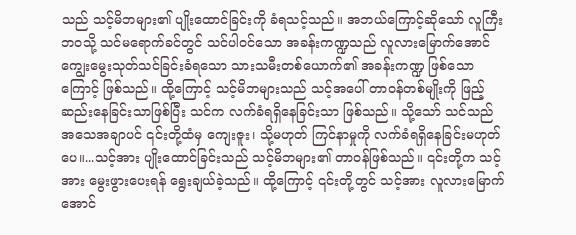သည် သင့်မိဘများ၏ ပျိုးထောင်ခြင်းကို ခံရသင့်သည်။ အဘယ်ကြောင့်ဆိုသော် လူကြီးဘဝသို့ သင်မရောက်ခင်တွင် သင်ပါဝင်သော အခန်းကဏ္ဍသည် လူလားမြောက်အောင် ကျွေးမွေးသုတ်သင်ခြင်းခံရသော သားသမီးတစ်ယောက်၏ အခန်းကဏ္ဍ ဖြစ်သောကြောင့် ဖြစ်သည်။ ထို့ကြောင့် သင့်မိဘများသည် သင့်အပေါ် တာဝန်တစ်မျိုးကို ဖြည့်ဆည်းနေခြင်းသာဖြစ်ပြီး သင်က လက်ခံရရှိနေခြင်းသာ ဖြစ်သည်။ သို့သော် သင်သည် အသေအချာပင် ၎င်းတို့ထံမှ ကျေးဇူး၊ သို့မဟုတ် ကြင်နာမှုကို လက်ခံရရှိနေခြင်းမဟုတ်ပေ။...သင့်အား ပျိုးထောင်ခြင်းသည် သင့်မိဘများ၏ တာဝန်ဖြစ်သည်။ ၎င်းတို့က သင့်အား မွေးဖွားပေးရန် ရွေးချယ်ခဲ့သည်။ ထို့ကြောင့် ၎င်းတို့တွင် သင့်အား လူလားမြောက်အောင်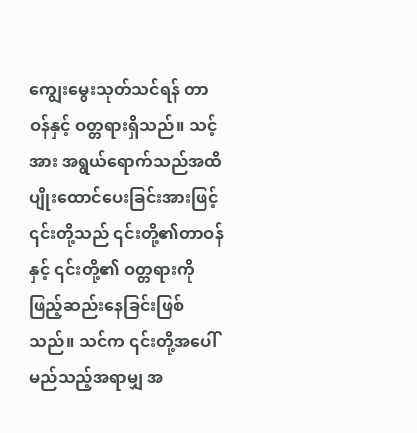ကျွေးမွေးသုတ်သင်ရန် တာဝန်နှင့် ဝတ္တရားရှိသည်။ သင့်အား အရွယ်ရောက်သည်အထိ ပျိုးထောင်ပေးခြင်းအားဖြင့် ၎င်းတို့သည် ၎င်းတို့၏တာဝန်နှင့် ၎င်းတို့၏ ဝတ္တရားကို ဖြည့်ဆည်းနေခြင်းဖြစ်သည်။ သင်က ၎င်းတို့အပေါ် မည်သည့်အရာမျှ အ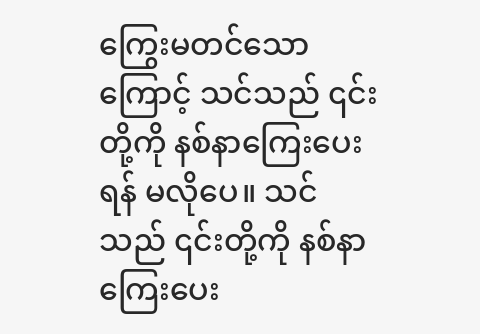ကြွေးမတင်သောကြောင့် သင်သည် ၎င်းတို့ကို နစ်နာကြေးပေးရန် မလိုပေ။ သင်သည် ၎င်းတို့ကို နစ်နာကြေးပေး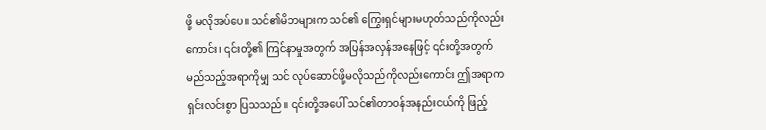ဖို့ မလိုအပ်ပေ။ သင်၏မိဘများက သင်၏ ကြွေးရှင်များမဟုတ်သည်ကိုလည်းကောင်း၊ ၎င်းတို့၏ ကြင်နာမှုအတွက် အပြန်အလှန်အနေဖြင့် ၎င်းတို့အတွက် မည်သည့်အရာကိုမျှ သင် လုပ်ဆောင်ဖို့မလိုသည်ကိုလည်းကောင်း ဤအရာက ရှင်းလင်းစွာ ပြသသည်။ ၎င်းတို့အပေါ် သင်၏တာဝန်အနည်းငယ်ကို ဖြည့်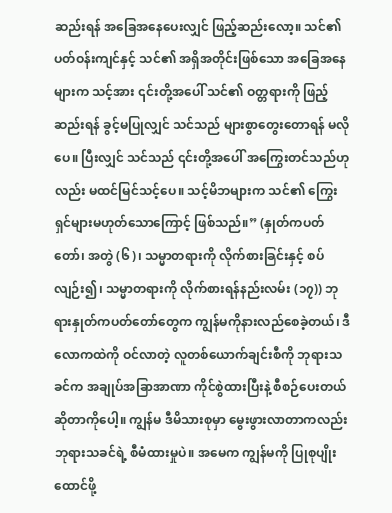ဆည်းရန် အခြေအနေပေးလျှင် ဖြည့်ဆည်းလော့။ သင်၏ ပတ်ဝန်းကျင်နှင့် သင်၏ အရှိအတိုင်းဖြစ်သော အခြေအနေများက သင့်အား ၎င်းတို့အပေါ် သင်၏ ဝတ္တရားကို ဖြည့်ဆည်းရန် ခွင့်မပြုလျှင် သင်သည် များစွာတွေးတောရန် မလိုပေ။ ပြီးလျှင် သင်သည် ၎င်းတို့အပေါ် အကြွေးတင်သည်ဟုလည်း မထင်မြင်သင့်ပေ။ သင့်မိဘများက သင်၏ ကြွေးရှင်များမဟုတ်သောကြောင့် ဖြစ်သည်။” (နှုတ်ကပတ်တော်၊ အတွဲ (၆)၊ သမ္မာတရားကို လိုက်စားခြင်းနှင့် စပ်လျဉ်း၍၊ သမ္မာတရားကို လိုက်စားရန်နည်းလမ်း (၁၇)) ဘုရားနှုတ်ကပတ်တော်တွေက ကျွန်မကိုနားလည်စေခဲ့တယ်၊ ဒီလောကထဲကို ဝင်လာတဲ့ လူတစ်ယောက်ချင်းစီကို ဘုရားသခင်က အချုပ်အခြာအာဏာ ကိုင်စွဲထားပြီးနဲ့ စီစဉ်ပေးတယ်ဆိုတာကိုပေါ့။ ကျွန်မ ဒီမိသားစုမှာ မွေးဖွားလာတာကလည်း ဘုရားသခင်ရဲ့ စီမံထားမှုပဲ။ အမေက ကျွန်မကို ပြုစုပျိုးထောင်ဖို့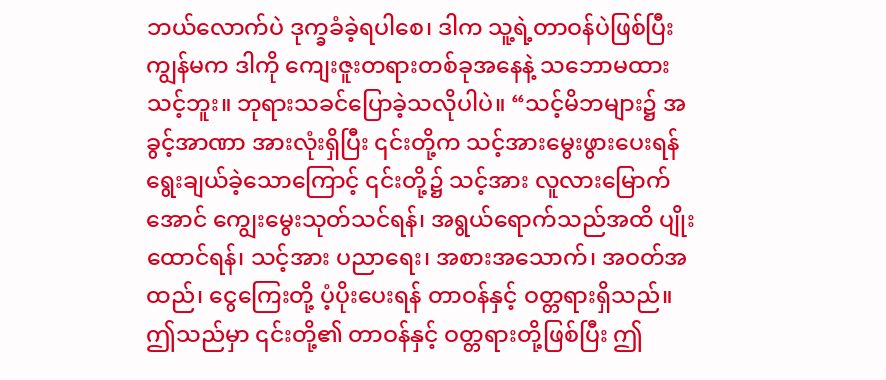ဘယ်လောက်ပဲ ဒုက္ခခံခဲ့ရပါစေ၊ ဒါက သူ့ရဲ့တာဝန်ပဲဖြစ်ပြီး ကျွန်မက ဒါကို ကျေးဇူးတရားတစ်ခုအနေနဲ့ သဘောမထားသင့်ဘူး။ ဘုရားသခင်ပြောခဲ့သလိုပါပဲ။ “သင့်မိဘများ၌ အခွင့်အာဏာ အားလုံးရှိပြီး ၎င်းတို့က သင့်အားမွေးဖွားပေးရန် ရွေးချယ်ခဲ့သောကြောင့် ၎င်းတို့၌ သင့်အား လူလားမြောက်အောင် ကျွေးမွေးသုတ်သင်ရန်၊ အရွယ်ရောက်သည်အထိ ပျိုးထောင်ရန်၊ သင့်အား ပညာရေး၊ အစားအသောက်၊ အဝတ်အထည်၊ ငွေကြေးတို့ ပံ့ပိုးပေးရန် တာဝန်နှင့် ဝတ္တရားရှိသည်။ ဤသည်မှာ ၎င်းတို့၏ တာဝန်နှင့် ဝတ္တရားတို့ဖြစ်ပြီး ဤ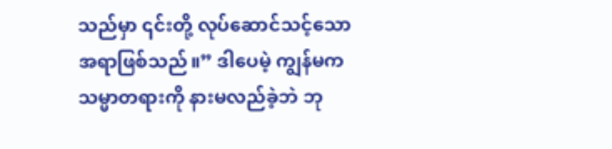သည်မှာ ၎င်းတို့ လုပ်ဆောင်သင့်သောအရာဖြစ်သည်။” ဒါပေမဲ့ ကျွန်မက သမ္မာတရားကို နားမလည်ခဲ့ဘဲ ဘု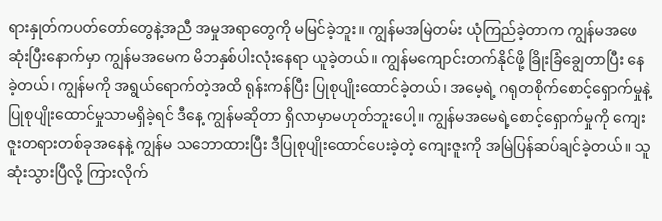ရားနှုတ်ကပတ်တော်တွေနဲ့အညီ အမှုအရာတွေကို မမြင်ခဲ့ဘူး။ ကျွန်မအမြဲတမ်း ယုံကြည်ခဲ့တာက ကျွန်မအဖေဆုံးပြီးနောက်မှာ ကျွန်မအမေက မိဘနှစ်ပါးလုံးနေရာ ယူခဲ့တယ်။ ကျွန်မကျောင်းတက်နိုင်ဖို့ ခြိုးခြံချွေတာပြီး နေခဲ့တယ်၊ ကျွန်မကို အရွယ်ရောက်တဲ့အထိ ရုန်းကန်ပြီး ပြုစုပျိုးထောင်ခဲ့တယ်၊ အမေ့ရဲ့ ဂရုတစိုက်စောင့်ရှောက်မှုနဲ့ ပြုစုပျိုးထောင်မှုသာမရှိခဲ့ရင် ဒီနေ့ ကျွန်မဆိုတာ ရှိလာမှာမဟုတ်ဘူးပေါ့။ ကျွန်မအမေရဲ့စောင့်ရှောက်မှုကို ကျေးဇူးတရားတစ်ခုအနေနဲ့ ကျွန်မ သဘောထားပြီး ဒီပြုစုပျိုးထောင်ပေးခဲ့တဲ့ ကျေးဇူးကို အမြဲပြန်ဆပ်ချင်ခဲ့တယ်။ သူဆုံးသွားပြီလို့ ကြားလိုက်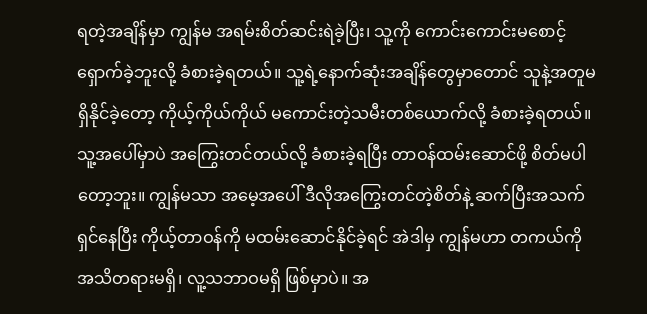ရတဲ့အချိန်မှာ ကျွန်မ အရမ်းစိတ်ဆင်းရဲခဲ့ပြီး၊ သူ့ကို ကောင်းကောင်းမစောင့်ရှောက်ခဲ့ဘူးလို့ ခံစားခဲ့ရတယ်။ သူ့ရဲ့နောက်ဆုံးအချိန်တွေမှာတောင် သူနဲ့အတူမရှိနိုင်ခဲ့တော့ ကိုယ့်ကိုယ်ကိုယ် မကောင်းတဲ့သမီးတစ်ယောက်လို့ ခံစားခဲ့ရတယ်။ သူ့အပေါ်မှာပဲ အကြွေးတင်တယ်လို့ ခံစားခဲ့ရပြီး တာဝန်ထမ်းဆောင်ဖို့ စိတ်မပါတော့ဘူး။ ကျွန်မသာ အမေ့အပေါ် ဒီလိုအကြွေးတင်တဲ့စိတ်နဲ့ ဆက်ပြီးအသက်ရှင်နေပြီး ကိုယ့်တာဝန်ကို မထမ်းဆောင်နိုင်ခဲ့ရင် အဲဒါမှ ကျွန်မဟာ တကယ်ကို အသိတရားမရှိ၊ လူ့သဘာဝမရှိ ဖြစ်မှာပဲ။ အ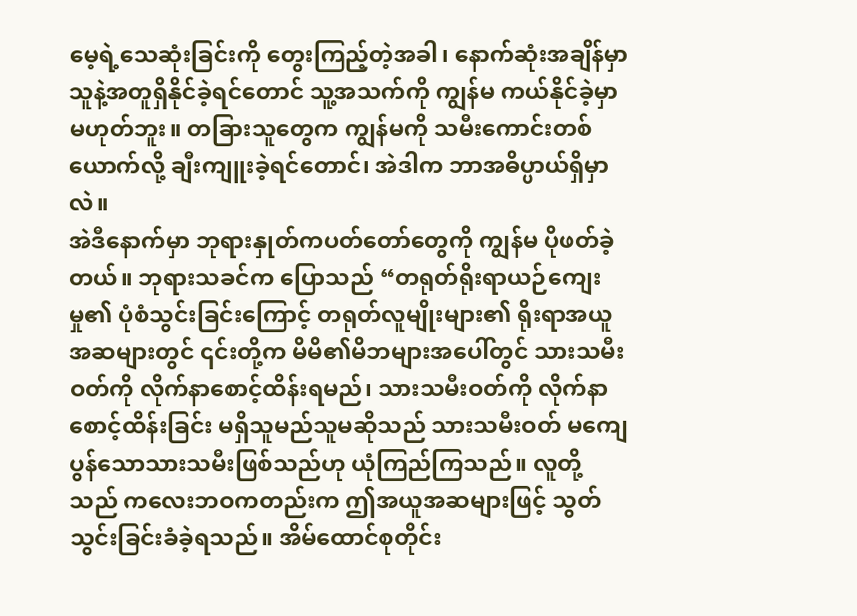မေ့ရဲ့သေဆုံးခြင်းကို တွေးကြည့်တဲ့အခါ၊ နောက်ဆုံးအချိန်မှာ သူနဲ့အတူရှိနိုင်ခဲ့ရင်တောင် သူ့အသက်ကို ကျွန်မ ကယ်နိုင်ခဲ့မှာ မဟုတ်ဘူး။ တခြားသူတွေက ကျွန်မကို သမီးကောင်းတစ်ယောက်လို့ ချီးကျူးခဲ့ရင်တောင်၊ အဲဒါက ဘာအဓိပ္ပာယ်ရှိမှာလဲ။
အဲဒီနောက်မှာ ဘုရားနှုတ်ကပတ်တော်တွေကို ကျွန်မ ပိုဖတ်ခဲ့တယ်။ ဘုရားသခင်က ပြောသည် “တရုတ်ရိုးရာယဉ်ကျေးမှု၏ ပုံစံသွင်းခြင်းကြောင့် တရုတ်လူမျိုးများ၏ ရိုးရာအယူအဆများတွင် ၎င်းတို့က မိမိ၏မိဘများအပေါ်တွင် သားသမီးဝတ်ကို လိုက်နာစောင့်ထိန်းရမည်၊ သားသမီးဝတ်ကို လိုက်နာစောင့်ထိန်းခြင်း မရှိသူမည်သူမဆိုသည် သားသမီးဝတ် မကျေပွန်သောသားသမီးဖြစ်သည်ဟု ယုံကြည်ကြသည်။ လူတို့သည် ကလေးဘဝကတည်းက ဤအယူအဆများဖြင့် သွတ်သွင်းခြင်းခံခဲ့ရသည်။ အိမ်ထောင်စုတိုင်း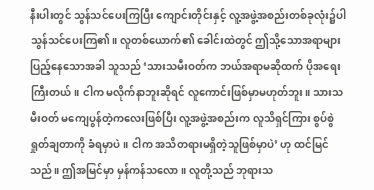နီးပါးတွင် သွန်သင်ပေးကြပြီး ကျောင်းတိုင်းနှင့် လူ့အဖွဲ့အစည်းတစ်ခုလုံး၌ပါ သွန်သင်ပေးကြ၏။ လူတစ်ယောက်၏ ခေါင်းထဲတွင် ဤသို့သောအရာများ ပြည့်နေသောအခါ သူသည် ‘သားသမီးဝတ်က ဘယ်အရာမဆိုထက် ပိုအရေးကြီးတယ်။ ငါက မလိုက်နာဘူးဆိုရင် လူကောင်းဖြစ်မှာမဟုတ်ဘူး။ သားသမီးဝတ် မကျေပွန်တဲ့ကလေးဖြစ်ပြီး လူ့အဖွဲ့အစည်းက လူသိရှင်ကြား စွပ်စွဲရှုတ်ချတာကို ခံရမှာပဲ။ ငါက အသိတရားမရှိတဲ့သူဖြစ်မှာပဲ’ ဟု ထင်မြင်သည်။ ဤအမြင်မှာ မှန်ကန်သလော။ လူတို့သည် ဘုရားသ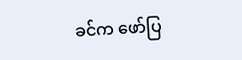ခင်က ဖော်ပြ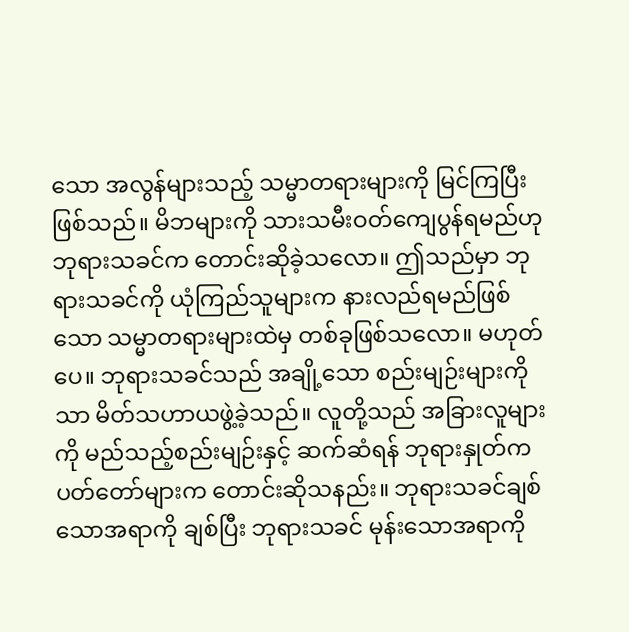သော အလွန်များသည့် သမ္မာတရားများကို မြင်ကြပြီးဖြစ်သည်။ မိဘများကို သားသမီးဝတ်ကျေပွန်ရမည်ဟု ဘုရားသခင်က တောင်းဆိုခဲ့သလော။ ဤသည်မှာ ဘုရားသခင်ကို ယုံကြည်သူများက နားလည်ရမည်ဖြစ်သော သမ္မာတရားများထဲမှ တစ်ခုဖြစ်သလော။ မဟုတ်ပေ။ ဘုရားသခင်သည် အချို့သော စည်းမျဉ်းများကိုသာ မိတ်သဟာယဖွဲ့ခဲ့သည်။ လူတို့သည် အခြားလူများကို မည်သည့်စည်းမျဉ်းနှင့် ဆက်ဆံရန် ဘုရားနှုတ်ကပတ်တော်များက တောင်းဆိုသနည်း။ ဘုရားသခင်ချစ်သောအရာကို ချစ်ပြီး ဘုရားသခင် မုန်းသောအရာကို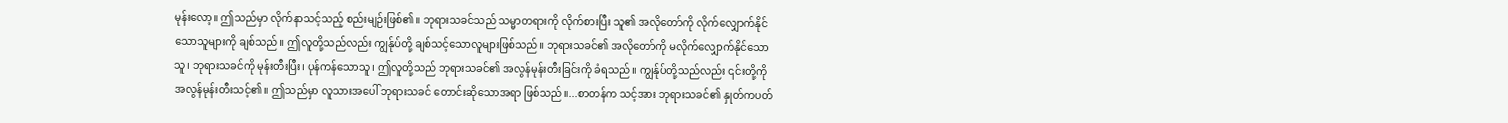မုန်းလော့။ ဤသည်မှာ လိုက်နာသင့်သည့် စည်းမျဉ်းဖြစ်၏။ ဘုရားသခင်သည် သမ္မာတရားကို လိုက်စားပြီး သူ၏ အလိုတော်ကို လိုက်လျှောက်နိုင်သောသူများကို ချစ်သည်။ ဤလူတို့သည်လည်း ကျွန်ုပ်တို့ ချစ်သင့်သောလူများဖြစ်သည်။ ဘုရားသခင်၏ အလိုတော်ကို မလိုက်လျှောက်နိုင်သောသူ၊ ဘုရားသခင်ကို မုန်းတီးပြီး၊ ပုန်ကန်သောသူ၊ ဤလူတို့သည် ဘုရားသခင်၏ အလွန်မုန်းတီးခြင်းကို ခံရသည်။ ကျွန်ုပ်တို့သည်လည်း ၎င်းတို့ကို အလွန်မုန်းတီးသင့်၏။ ဤသည်မှာ လူသားအပေါ် ဘုရားသခင် တောင်းဆိုသောအရာ ဖြစ်သည်။...စာတန်က သင့်အား ဘုရားသခင်၏ နှုတ်ကပတ်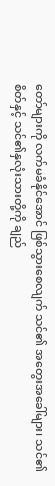တော်များကို လက်မခံနိုင်အောင် ဖြစ်သွားစေလျက် သင်၏ အတွေးအခေါ်များ၊ သင်၏ စိတ်နှင့် သင်၏နှလုံးသားတို့ကို ချည်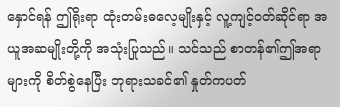နှောင်ရန် ဤရိုးရာ ထုံးတမ်းဓလေ့မျိုးနှင့် လူ့ကျင့်ဝတ်ဆိုင်ရာ အယူအဆမျိုးတို့ကို အသုံးပြုသည်။ သင်သည် စာတန်၏ဤအရာများကို စိတ်စွဲနေပြီး ဘုရားသခင်၏ နှုတ်ကပတ်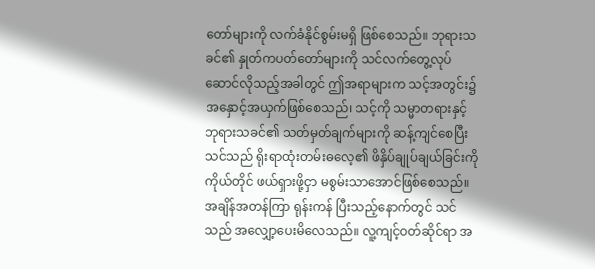တော်များကို လက်ခံနိုင်စွမ်းမရှိ ဖြစ်စေသည်။ ဘုရားသခင်၏ နှုတ်ကပတ်တော်များကို သင်လက်တွေ့လုပ်ဆောင်လိုသည့်အခါတွင် ဤအရာများက သင့်အတွင်း၌ အနှောင့်အယှက်ဖြစ်စေသည်၊ သင့်ကို သမ္မာတရားနှင့် ဘုရားသခင်၏ သတ်မှတ်ချက်များကို ဆန့်ကျင်စေပြီး သင်သည် ရိုးရာထုံးတမ်းဓလေ့၏ ဖိနှိပ်ချုပ်ချယ်ခြင်းကို ကိုယ်တိုင် ဖယ်ရှားဖို့ငှာ မစွမ်းသာအောင်ဖြစ်စေသည်။ အချိန်အတန်ကြာ ရုန်းကန် ပြီးသည့်နောက်တွင် သင်သည် အလျှော့ပေးမိလေသည်။ လူ့ကျင့်ဝတ်ဆိုင်ရာ အ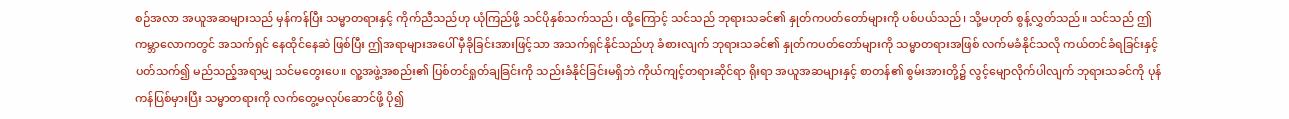စဉ်အလာ အယူအဆများသည် မှန်ကန်ပြီး သမ္မာတရားနှင့် ကိုက်ညီသည်ဟု ယုံကြည်ဖို့ သင်ပိုနှစ်သက်သည်၊ ထို့ကြောင့် သင်သည် ဘုရားသခင်၏ နှုတ်ကပတ်တော်များကို ပစ်ပယ်သည်၊ သို့မဟုတ် စွန့်လွှတ်သည်။ သင်သည် ဤကမ္ဘာလောကတွင် အသက်ရှင် နေထိုင်နေဆဲ ဖြစ်ပြီး ဤအရာများအပေါ် မှီခိုခြင်းအားဖြင့်သာ အသက်ရှင်နိုင်သည်ဟု ခံစားလျက် ဘုရားသခင်၏ နှုတ်ကပတ်တော်များကို သမ္မာတရားအဖြစ် လက်မခံနိုင်သလို ကယ်တင်ခံရခြင်းနှင့် ပတ်သက်၍ မည်သည့်အရာမျှ သင်မတွေးပေ။ လူ့အဖွဲ့အစည်း၏ ပြစ်တင်ရှုတ်ချခြင်းကို သည်းခံနိုင်ခြင်းမရှိဘဲ ကိုယ်ကျင့်တရားဆိုင်ရာ ရိုးရာ အယူအဆများနှင့် စာတန်၏ စွမ်းအားတို့၌ လွင့်မျောလိုက်ပါလျက် ဘုရားသခင်ကို ပုန်ကန်ပြစ်မှားပြီး သမ္မာတရားကို လက်တွေ့မလုပ်ဆောင်ဖို့ ပို၍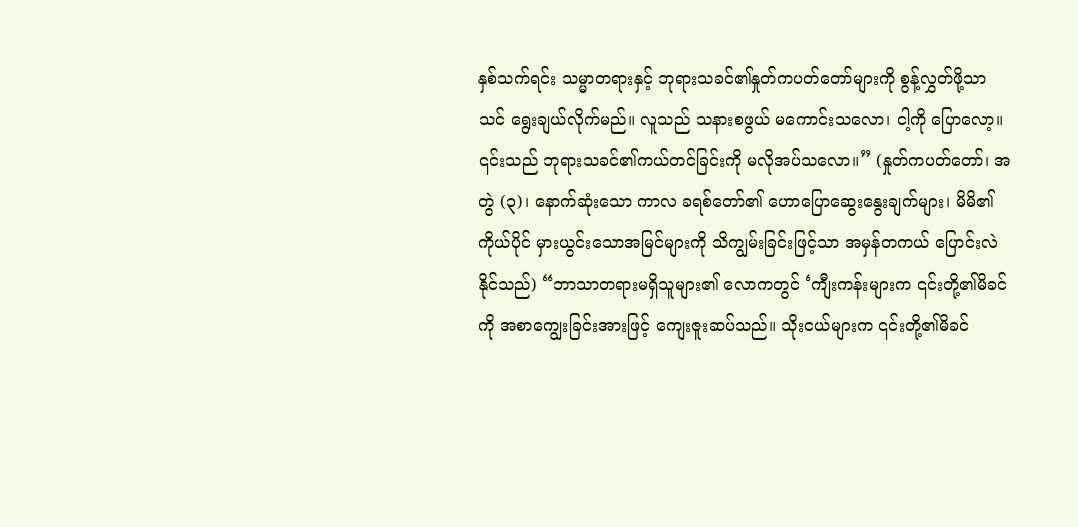နှစ်သက်ရင်း သမ္မာတရားနှင့် ဘုရားသခင်၏နှုတ်ကပတ်တော်များကို စွန့်လွှတ်ဖို့သာ သင် ရွေးချယ်လိုက်မည်။ လူသည် သနားစဖွယ် မကောင်းသလော၊ ငါ့ကို ပြောလော့။ ၎င်းသည် ဘုရားသခင်၏ကယ်တင်ခြင်းကို မလိုအပ်သလော။” (နှုတ်ကပတ်တော်၊ အတွဲ (၃)၊ နောက်ဆုံးသော ကာလ ခရစ်တော်၏ ဟောပြောဆွေးနွေးချက်များ၊ မိမိ၏ကိုယ်ပိုင် မှားယွင်းသောအမြင်များကို သိကျွမ်းခြင်းဖြင့်သာ အမှန်တကယ် ပြောင်းလဲနိုင်သည်) “ဘာသာတရားမရှိသူများ၏ လောကတွင် ‘ကျီးကန်းများက ၎င်းတို့၏မိခင်ကို အစာကျွေးခြင်းအားဖြင့် ကျေးဇူးဆပ်သည်။ သိုးငယ်များက ၎င်းတို့၏မိခင်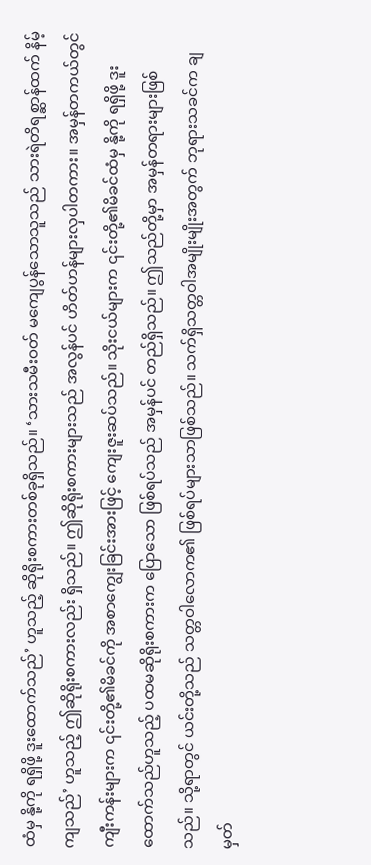ထံမှ နို့ကို ရရှိဖို့ ဒူးထောက်သည်’ ဟူသည့် ဆိုရိုးစကားတစ်ခုရှိသည်။ ‘သားသမီးဝတ် မကျေပွန်သောသူသည် သားရဲတိရစ္ဆာန်ထက် နိမ့်ကျသည်’ ဟူသည့် ဤဆိုရိုးစကားလည်း ရှိသည်။ ဤဆိုရိုးစကားများသည် အလွန်ပင် ဟိတ်ဟန်များလှပါတကား။ အမှန်တကယ်တွင် ကျီးကန်းများက ၎င်းတို့၏မိခင်ကို အစာကျွေးခြင်းအားဖြင့် ကျေးဇူးဆပ်သည်။ သိုးငယ်များက ၎င်းတို့၏မိခင်ထံမှ နို့ကို ရရှိဖို့ ဒူးထောက်သည်ဟူသည့် ပထမဆိုရိုးစကားက ပြောသော ဖြစ်ရပ်သည် အမှန်ပင် တည်ရှိသည်။ ဤသည်တို့မှာ အမှန်တရားများဖြစ်သည်။ သို့ရာတွင် ယင်းတို့သည် သတ္တဝါလောက၏ ဖြစ်ရပ်များသာဖြစ်သည်။ သက်ရှိသတ္တဝါအမျိုးမျိုးအတွက် ဘုရားသခင်က ချမှတ်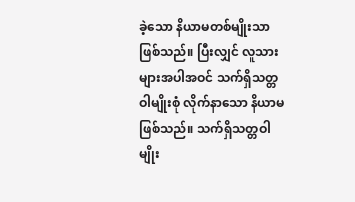ခဲ့သော နိယာမတစ်မျိုးသာဖြစ်သည်။ ပြီးလျှင် လူသားများအပါအဝင် သက်ရှိသတ္တဝါမျိုးစုံ လိုက်နာသော နိယာမဖြစ်သည်။ သက်ရှိသတ္တဝါမျိုး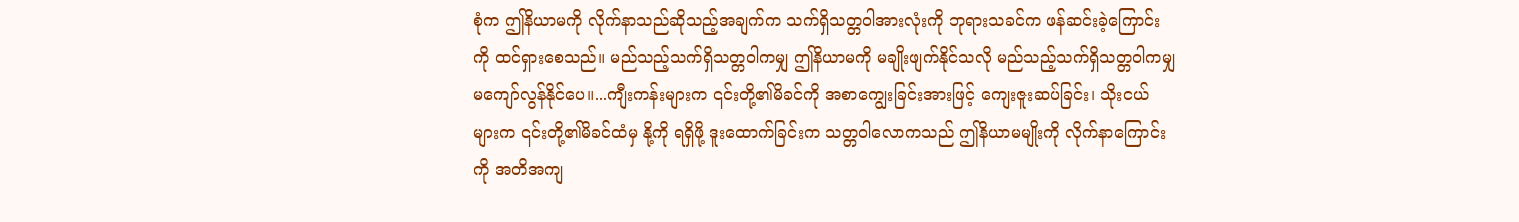စုံက ဤနိယာမကို လိုက်နာသည်ဆိုသည့်အချက်က သက်ရှိသတ္တဝါအားလုံးကို ဘုရားသခင်က ဖန်ဆင်းခဲ့ကြောင်းကို ထင်ရှားစေသည်။ မည်သည့်သက်ရှိသတ္တဝါကမျှ ဤနိယာမကို မချိုးဖျက်နိုင်သလို မည်သည့်သက်ရှိသတ္တဝါကမျှ မကျော်လွန်နိုင်ပေ။...ကျီးကန်းများက ၎င်းတို့၏မိခင်ကို အစာကျွေးခြင်းအားဖြင့် ကျေးဇူးဆပ်ခြင်း၊ သိုးငယ်များက ၎င်းတို့၏မိခင်ထံမှ နို့ကို ရရှိဖို့ ဒူးထောက်ခြင်းက သတ္တဝါလောကသည် ဤနိယာမမျိုးကို လိုက်နာကြောင်းကို အတိအကျ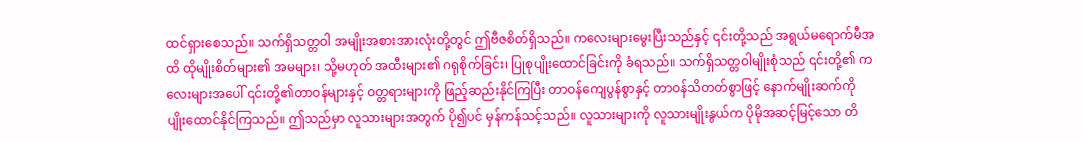ထင်ရှားစေသည်။ သက်ရှိသတ္တဝါ အမျိုးအစားအားလုံးတို့တွင် ဤဗီဇစိတ်ရှိသည်။ ကလေးများမွေးပြီးသည်နှင့် ၎င်းတို့သည် အရွယ်မရောက်မီအထိ ထိုမျိုးစိတ်များ၏ အမများ၊ သို့မဟုတ် အထီးများ၏ ဂရုစိုက်ခြင်း၊ ပြုစုပျိုးထောင်ခြင်းကို ခံရသည်။ သက်ရှိသတ္တဝါမျိုးစုံသည် ၎င်းတို့၏ ကလေးများအပေါ် ၎င်းတို့၏တာဝန်များနှင့် ဝတ္တရားများကို ဖြည့်ဆည်းနိုင်ကြပြီး တာဝန်ကျေပွန်စွာနှင့် တာဝန်သိတတ်စွာဖြင့် နောက်မျိုးဆက်ကို ပျိုးထောင်နိုင်ကြသည်။ ဤသည်မှာ လူသားများအတွက် ပို၍ပင် မှန်ကန်သင့်သည်။ လူသားများကို လူသားမျိုးနွယ်က ပိုမိုအဆင့်မြင့်သော တိ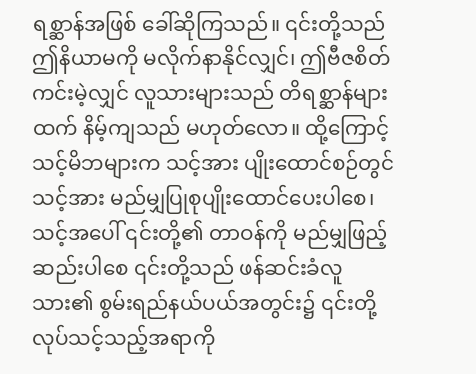ရစ္ဆာန်အဖြစ် ခေါ်ဆိုကြသည်။ ၎င်းတို့သည် ဤနိယာမကို မလိုက်နာနိုင်လျှင်၊ ဤဗီဇစိတ်ကင်းမဲ့လျှင် လူသားများသည် တိရစ္ဆာန်များထက် နိမ့်ကျသည် မဟုတ်လော။ ထို့ကြောင့် သင့်မိဘများက သင့်အား ပျိုးထောင်စဉ်တွင် သင့်အား မည်မျှပြုစုပျိုးထောင်ပေးပါစေ၊ သင့်အပေါ် ၎င်းတို့၏ တာဝန်ကို မည်မျှဖြည့်ဆည်းပါစေ ၎င်းတို့သည် ဖန်ဆင်းခံလူသား၏ စွမ်းရည်နယ်ပယ်အတွင်း၌ ၎င်းတို့လုပ်သင့်သည့်အရာကို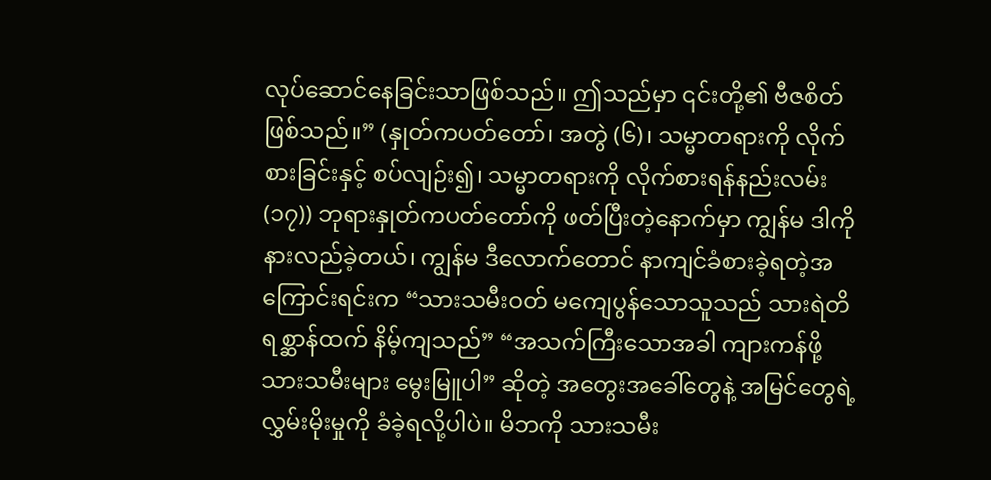လုပ်ဆောင်နေခြင်းသာဖြစ်သည်။ ဤသည်မှာ ၎င်းတို့၏ ဗီဇစိတ်ဖြစ်သည်။” (နှုတ်ကပတ်တော်၊ အတွဲ (၆)၊ သမ္မာတရားကို လိုက်စားခြင်းနှင့် စပ်လျဉ်း၍၊ သမ္မာတရားကို လိုက်စားရန်နည်းလမ်း (၁၇)) ဘုရားနှုတ်ကပတ်တော်ကို ဖတ်ပြီးတဲ့နောက်မှာ ကျွန်မ ဒါကို နားလည်ခဲ့တယ်၊ ကျွန်မ ဒီလောက်တောင် နာကျင်ခံစားခဲ့ရတဲ့အကြောင်းရင်းက “သားသမီးဝတ် မကျေပွန်သောသူသည် သားရဲတိရစ္ဆာန်ထက် နိမ့်ကျသည်” “အသက်ကြီးသောအခါ ကျားကန်ဖို့ သားသမီးများ မွေးမြူပါ” ဆိုတဲ့ အတွေးအခေါ်တွေနဲ့ အမြင်တွေရဲ့ လွှမ်းမိုးမှုကို ခံခဲ့ရလို့ပါပဲ။ မိဘကို သားသမီး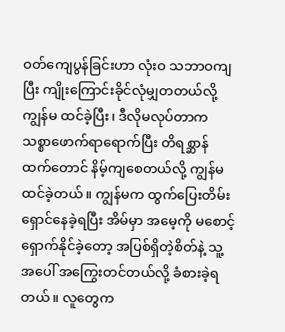ဝတ်ကျေပွန်ခြင်းဟာ လုံးဝ သဘာဝကျပြီး ကျိုးကြောင်းခိုင်လုံမျှတတယ်လို့ ကျွန်မ ထင်ခဲ့ပြီး၊ ဒီလိုမလုပ်တာက သစ္စာဖောက်ရာရောက်ပြီး တိရစ္ဆာန်ထက်တောင် နိမ့်ကျစေတယ်လို့ ကျွန်မထင်ခဲ့တယ်။ ကျွန်မက ထွက်ပြေးတိမ်းရှောင်နေခဲ့ရပြီး အိမ်မှာ အမေ့ကို မစောင့်ရှောက်နိုင်ခဲ့တော့ အပြစ်ရှိတဲ့စိတ်နဲ့ သူ့အပေါ် အကြွေးတင်တယ်လို့ ခံစားခဲ့ရတယ်။ လူတွေက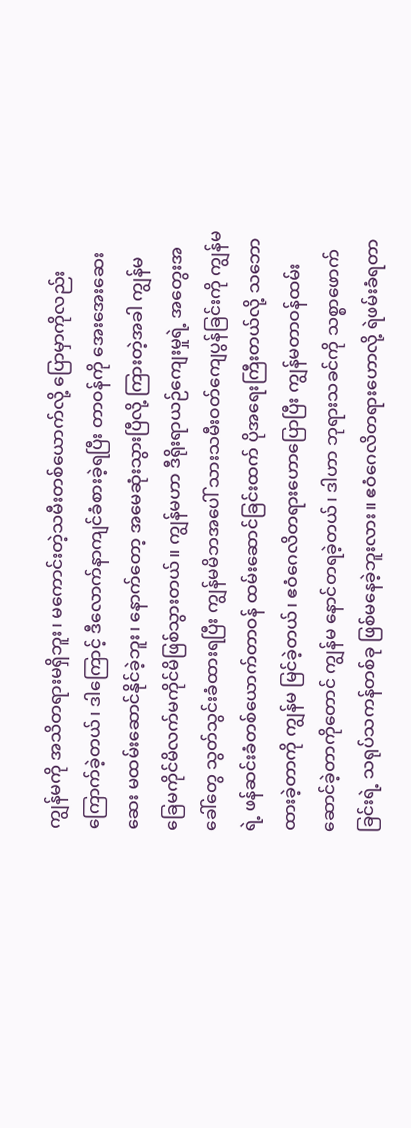ကျွန်မကို အသိတရားမရှိဘူး၊ မကောင်းတဲ့သမီးတစ်ယောက်လို့ ပြောမှာကိုလည်း ကြောက်ခဲ့တယ်၊ ဒါကြောင့် ဒီလောက်နာကျင်ခံစားခဲ့ရပြီး တာဝန်ကို အေးအေးဆေးဆေး မထမ်းဆောင်နိုင်ခဲ့ဘူး၊ နောက်တော့ အမေဆုံးသွားပြီလို့ ကြားတဲ့အခါ ကျွန်မ ခြေမကိုင်မိလက်မကိုင်မိဖြစ်သွားတယ်။ ကျွန်မဟာ ဒီရိုးရာယဉ်ကျေးမှုရဲ့ အတွေးအခေါ်တွေ သွတ်သွင်းခံထားရပြီး ကျွန်မမိဘအပေါ် သားသမီးဝတ်ကျေပွန်ခြင်းကို ကျွန်မရဲ့ ဖန်ဆင်းခံတစ်ယောက်တာဝန် ထမ်းဆောင်ခြင်းထက် ပိုအရေးကြီးတယ်လို့ သဘောထားခဲ့တာကို ကျွန်မ မြင်ခဲ့တယ်၊ ဧဝံဂေလိတရားဟောပြောပြီး ကျွန်မတာဝန်ထမ်းဆောင်ခဲ့တာကိုတောင် ကျွန်မ နောင်တရခဲ့တယ်၊ ဒါဟာ ဘုရားသခင်ကို သစ္စာဖောက်ခြင်းရဲ့ သရုပ်သကန်တစ်ခု ဖြစ်မနေခဲ့ဘူးလား။ ဧဝံဂေလိတရားဟောလို့ ရဲဖမ်းခံရတာ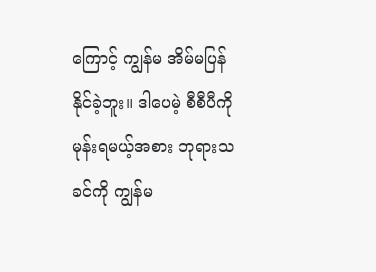ကြောင့် ကျွန်မ အိမ်မပြန်နိုင်ခဲ့ဘူး။ ဒါပေမဲ့ စီစီပီကို မုန်းရမယ့်အစား ဘုရားသခင်ကို ကျွန်မ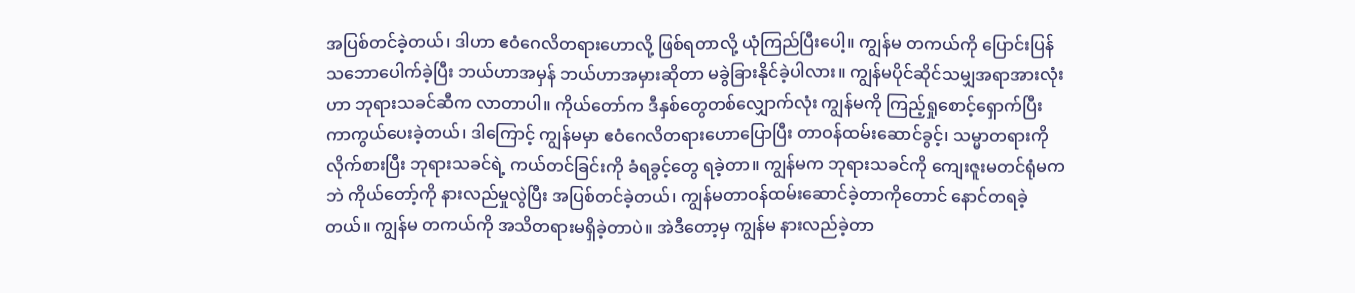အပြစ်တင်ခဲ့တယ်၊ ဒါဟာ ဧဝံဂေလိတရားဟောလို့ ဖြစ်ရတာလို့ ယုံကြည်ပြီးပေါ့။ ကျွန်မ တကယ်ကို ပြောင်းပြန် သဘောပေါက်ခဲ့ပြီး ဘယ်ဟာအမှန် ဘယ်ဟာအမှားဆိုတာ မခွဲခြားနိုင်ခဲ့ပါလား။ ကျွန်မပိုင်ဆိုင်သမျှအရာအားလုံးဟာ ဘုရားသခင်ဆီက လာတာပါ။ ကိုယ်တော်က ဒီနှစ်တွေတစ်လျှောက်လုံး ကျွန်မကို ကြည့်ရှုစောင့်ရှောက်ပြီး ကာကွယ်ပေးခဲ့တယ်၊ ဒါကြောင့် ကျွန်မမှာ ဧဝံဂေလိတရားဟောပြောပြီး တာဝန်ထမ်းဆောင်ခွင့်၊ သမ္မာတရားကို လိုက်စားပြီး ဘုရားသခင်ရဲ့ ကယ်တင်ခြင်းကို ခံရခွင့်တွေ ရခဲ့တာ။ ကျွန်မက ဘုရားသခင်ကို ကျေးဇူးမတင်ရုံမကဘဲ ကိုယ်တော့်ကို နားလည်မှုလွဲပြီး အပြစ်တင်ခဲ့တယ်၊ ကျွန်မတာဝန်ထမ်းဆောင်ခဲ့တာကိုတောင် နောင်တရခဲ့တယ်။ ကျွန်မ တကယ်ကို အသိတရားမရှိခဲ့တာပဲ။ အဲဒီတော့မှ ကျွန်မ နားလည်ခဲ့တာ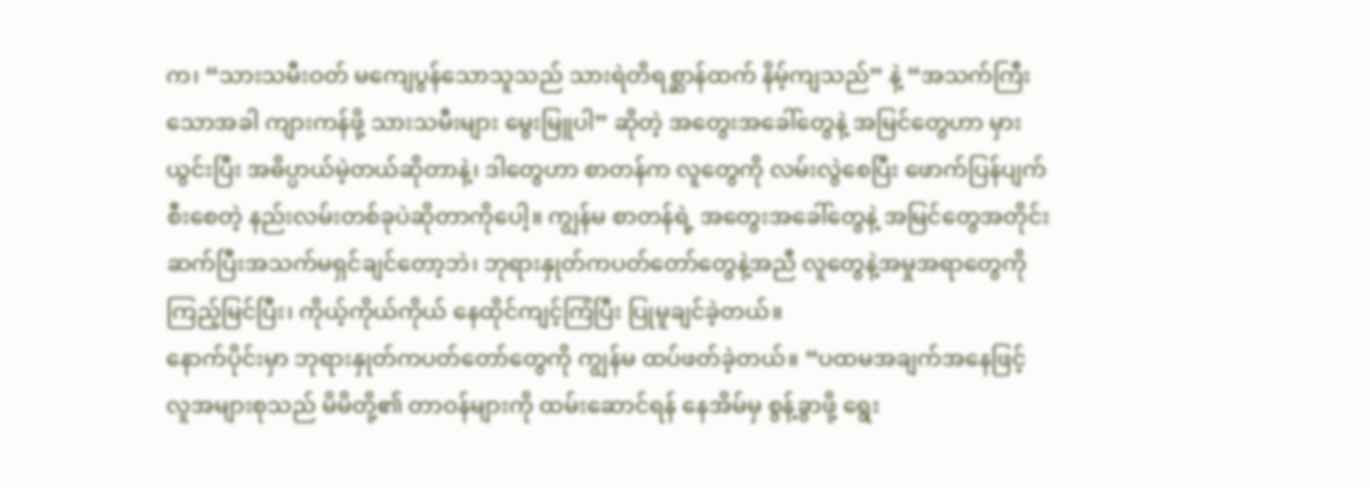က၊ “သားသမီးဝတ် မကျေပွန်သောသူသည် သားရဲတိရစ္ဆာန်ထက် နိမ့်ကျသည်” နဲ့ “အသက်ကြီးသောအခါ ကျားကန်ဖို့ သားသမီးများ မွေးမြူပါ” ဆိုတဲ့ အတွေးအခေါ်တွေနဲ့ အမြင်တွေဟာ မှားယွင်းပြီး အဓိပ္ပာယ်မဲ့တယ်ဆိုတာနဲ့၊ ဒါတွေဟာ စာတန်က လူတွေကို လမ်းလွဲစေပြီး ဖောက်ပြန်ပျက်စီးစေတဲ့ နည်းလမ်းတစ်ခုပဲဆိုတာကိုပေါ့။ ကျွန်မ စာတန်ရဲ့ အတွေးအခေါ်တွေနဲ့ အမြင်တွေအတိုင်း ဆက်ပြီးအသက်မရှင်ချင်တော့ဘဲ၊ ဘုရားနှုတ်ကပတ်တော်တွေနဲ့အညီ လူတွေနဲ့အမှုအရာတွေကို ကြည့်မြင်ပြီး၊ ကိုယ့်ကိုယ်ကိုယ် နေထိုင်ကျင့်ကြံပြီး ပြုမူချင်ခဲ့တယ်။
နောက်ပိုင်းမှာ ဘုရားနှုတ်ကပတ်တော်တွေကို ကျွန်မ ထပ်ဖတ်ခဲ့တယ်။ “ပထမအချက်အနေဖြင့် လူအများစုသည် မိမိတို့၏ တာဝန်များကို ထမ်းဆောင်ရန် နေအိမ်မှ စွန့်ခွာဖို့ ရွေး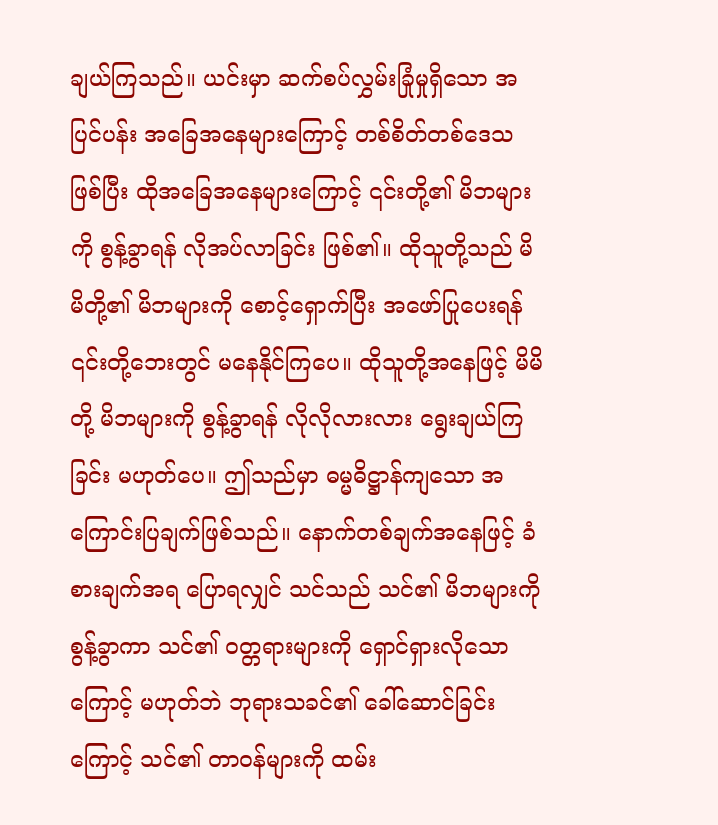ချယ်ကြသည်။ ယင်းမှာ ဆက်စပ်လွှမ်းခြုံမှုရှိသော အပြင်ပန်း အခြေအနေများကြောင့် တစ်စိတ်တစ်ဒေသဖြစ်ပြီး ထိုအခြေအနေများကြောင့် ၎င်းတို့၏ မိဘများကို စွန့်ခွာရန် လိုအပ်လာခြင်း ဖြစ်၏။ ထိုသူတို့သည် မိမိတို့၏ မိဘများကို စောင့်ရှောက်ပြီး အဖော်ပြုပေးရန် ၎င်းတို့ဘေးတွင် မနေနိုင်ကြပေ။ ထိုသူတို့အနေဖြင့် မိမိတို့ မိဘများကို စွန့်ခွာရန် လိုလိုလားလား ရွေးချယ်ကြခြင်း မဟုတ်ပေ။ ဤသည်မှာ ဓမ္မဓိဋ္ဌာန်ကျသော အကြောင်းပြချက်ဖြစ်သည်။ နောက်တစ်ချက်အနေဖြင့် ခံစားချက်အရ ပြောရလျှင် သင်သည် သင်၏ မိဘများကို စွန့်ခွာကာ သင်၏ ဝတ္တရားများကို ရှောင်ရှားလိုသောကြောင့် မဟုတ်ဘဲ ဘုရားသခင်၏ ခေါ်ဆောင်ခြင်းကြောင့် သင်၏ တာဝန်များကို ထမ်း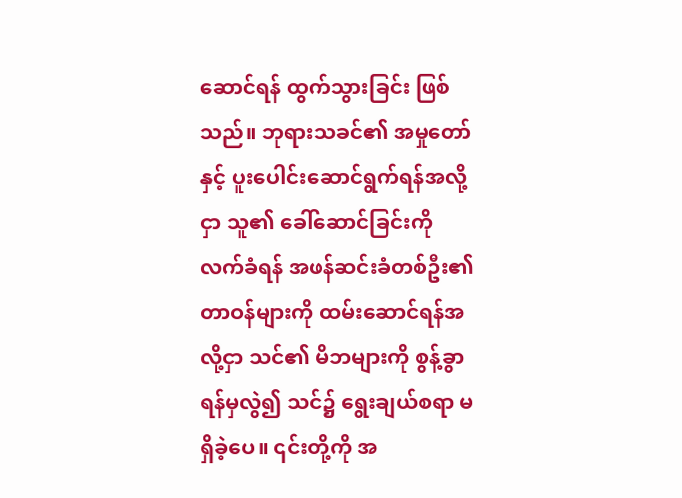ဆောင်ရန် ထွက်သွားခြင်း ဖြစ်သည်။ ဘုရားသခင်၏ အမှုတော်နှင့် ပူးပေါင်းဆောင်ရွက်ရန်အလို့ငှာ သူ၏ ခေါ်ဆောင်ခြင်းကို လက်ခံရန် အဖန်ဆင်းခံတစ်ဦး၏ တာဝန်များကို ထမ်းဆောင်ရန်အလို့ငှာ သင်၏ မိဘများကို စွန့်ခွာရန်မှလွဲ၍ သင်၌ ရွေးချယ်စရာ မရှိခဲ့ပေ။ ၎င်းတို့ကို အ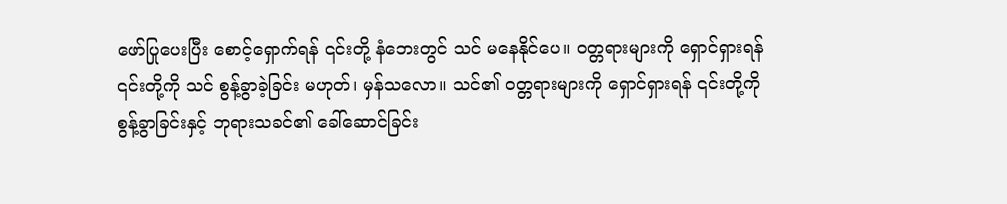ဖော်ပြုပေးပြီး စောင့်ရှောက်ရန် ၎င်းတို့ နံဘေးတွင် သင် မနေနိုင်ပေ။ ဝတ္တရားများကို ရှောင်ရှားရန် ၎င်းတို့ကို သင် စွန့်ခွာခဲ့ခြင်း မဟုတ်၊ မှန်သလော။ သင်၏ ဝတ္တရားများကို ရှောင်ရှားရန် ၎င်းတို့ကို စွန့်ခွာခြင်းနှင့် ဘုရားသခင်၏ ခေါ်ဆောင်ခြင်း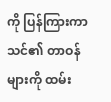ကို ပြန်ကြားကာ သင်၏ တာဝန်များကို ထမ်း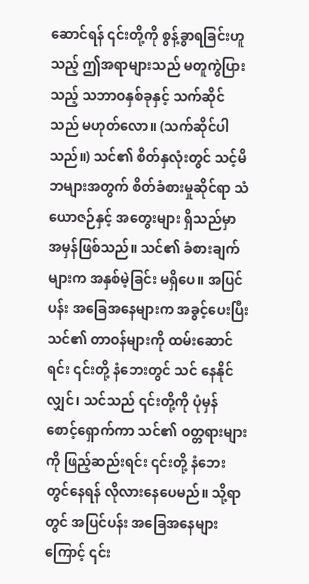ဆောင်ရန် ၎င်းတို့ကို စွန့်ခွာရခြင်းဟူသည့် ဤအရာများသည် မတူကွဲပြားသည့် သဘာဝနှစ်ခုနှင့် သက်ဆိုင်သည် မဟုတ်လော။ (သက်ဆိုင်ပါသည်။) သင်၏ စိတ်နှလုံးတွင် သင့်မိဘများအတွက် စိတ်ခံစားမှုဆိုင်ရာ သံယောဇဉ်နှင့် အတွေးများ ရှိသည်မှာ အမှန်ဖြစ်သည်။ သင်၏ ခံစားချက်များက အနှစ်မဲ့ခြင်း မရှိပေ။ အပြင်ပန်း အခြေအနေများက အခွင့်ပေးပြီး သင်၏ တာဝန်များကို ထမ်းဆောင်ရင်း ၎င်းတို့ နံဘေးတွင် သင် နေနိုင်လျှင်၊ သင်သည် ၎င်းတို့ကို ပုံမှန် စောင့်ရှောက်ကာ သင်၏ ဝတ္တရားများကို ဖြည့်ဆည်းရင်း ၎င်းတို့ နံဘေးတွင်နေရန် လိုလားနေပေမည်။ သို့ရာတွင် အပြင်ပန်း အခြေအနေများကြောင့် ၎င်း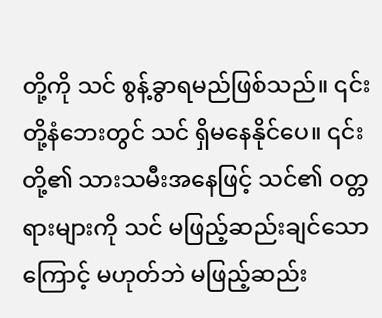တို့ကို သင် စွန့်ခွာရမည်ဖြစ်သည်။ ၎င်းတို့နံဘေးတွင် သင် ရှိမနေနိုင်ပေ။ ၎င်းတို့၏ သားသမီးအနေဖြင့် သင်၏ ဝတ္တရားများကို သင် မဖြည့်ဆည်းချင်သောကြောင့် မဟုတ်ဘဲ မဖြည့်ဆည်း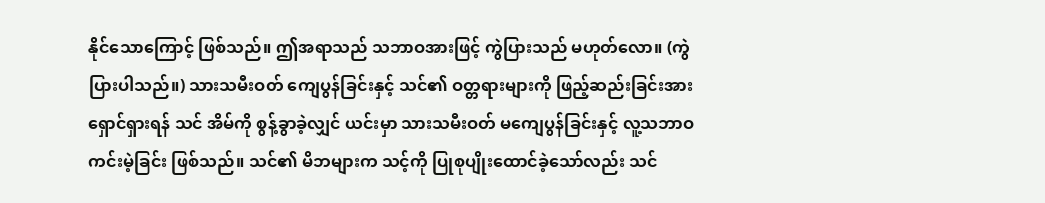နိုင်သောကြောင့် ဖြစ်သည်။ ဤအရာသည် သဘာဝအားဖြင့် ကွဲပြားသည် မဟုတ်လော။ (ကွဲပြားပါသည်။) သားသမီးဝတ် ကျေပွန်ခြင်းနှင့် သင်၏ ဝတ္တရားများကို ဖြည့်ဆည်းခြင်းအား ရှောင်ရှားရန် သင် အိမ်ကို စွန့်ခွာခဲ့လျှင် ယင်းမှာ သားသမီးဝတ် မကျေပွန်ခြင်းနှင့် လူ့သဘာဝ ကင်းမဲ့ခြင်း ဖြစ်သည်။ သင်၏ မိဘများက သင့်ကို ပြုစုပျိုးထောင်ခဲ့သော်လည်း သင်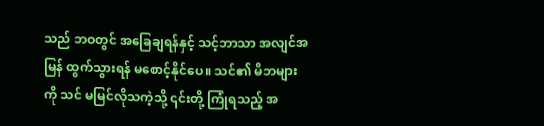သည် ဘဝတွင် အခြေချရန်နှင့် သင့်ဘာသာ အလျင်အမြန် ထွက်သွားရန် မစောင့်နိုင်ပေ။ သင်၏ မိဘများကို သင် မမြင်လိုသကဲ့သို့ ၎င်းတို့ ကြုံရသည့် အ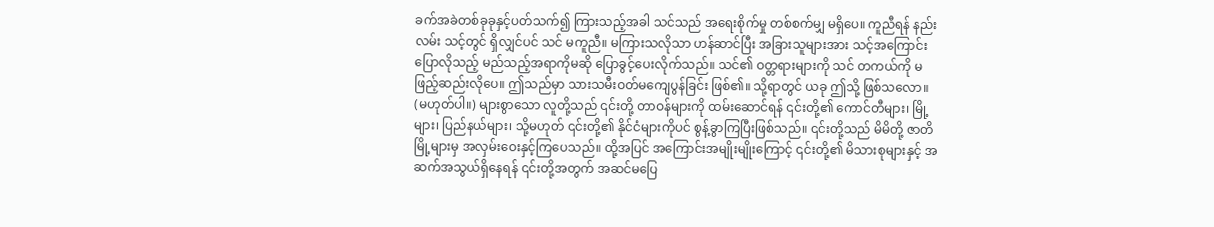ခက်အခဲတစ်ခုခုနှင့်ပတ်သက်၍ ကြားသည့်အခါ သင်သည် အရေးစိုက်မှု တစ်စက်မျှ မရှိပေ။ ကူညီရန် နည်းလမ်း သင့်တွင် ရှိလျှင်ပင် သင် မကူညီ။ မကြားသလိုသာ ဟန်ဆာင်ပြီး အခြားသူများအား သင့်အကြောင်း ပြောလိုသည့် မည်သည့်အရာကိုမဆို ပြောခွင့်ပေးလိုက်သည်။ သင်၏ ဝတ္တရားများကို သင် တကယ်ကို မဖြည့်ဆည်းလိုပေ။ ဤသည်မှာ သားသမီးဝတ်မကျေပွန်ခြင်း ဖြစ်၏။ သို့ရာတွင် ယခု ဤသို့ ဖြစ်သလော။ (မဟုတ်ပါ။) များစွာသော လူတို့သည် ၎င်းတို့ တာဝန်များကို ထမ်းဆောင်ရန် ၎င်းတို့၏ ကောင်တီများ၊ မြို့များ၊ ပြည်နယ်များ၊ သို့မဟုတ် ၎င်းတို့၏ နိုင်ငံများကိုပင် စွန့်ခွာကြပြီးဖြစ်သည်။ ၎င်းတို့သည် မိမိတို့ ဇာတိမြို့များမှ အလှမ်းဝေးနှင့်ကြပေသည်။ ထို့အပြင် အကြောင်းအမျိုးမျိုးကြောင့် ၎င်းတို့၏ မိသားစုများနှင့် အဆက်အသွယ်ရှိနေရန် ၎င်းတို့အတွက် အဆင်မပြေ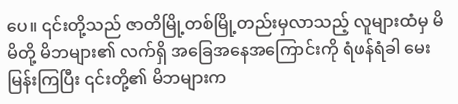ပေ။ ၎င်းတို့သည် ဇာတိမြို့တစ်မြို့တည်းမှလာသည့် လူများထံမှ မိမိတို့ မိဘများ၏ လက်ရှိ အခြေအနေအကြောင်းကို ရံဖန်ရံခါ မေးမြန်းကြပြီး ၎င်းတို့၏ မိဘများက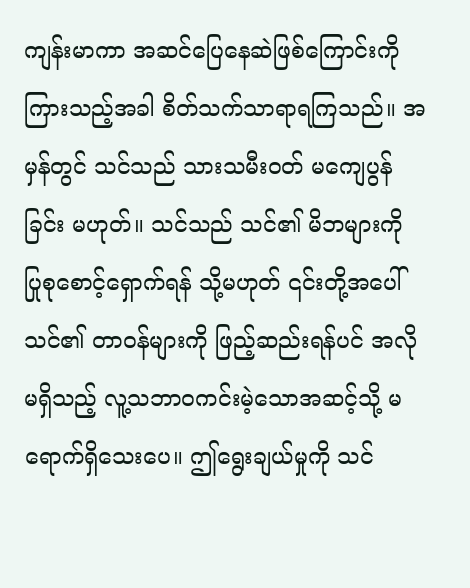ကျန်းမာကာ အဆင်ပြေနေဆဲဖြစ်ကြောင်းကို ကြားသည့်အခါ စိတ်သက်သာရာရကြသည်။ အမှန်တွင် သင်သည် သားသမီးဝတ် မကျေပွန်ခြင်း မဟုတ်။ သင်သည် သင်၏ မိဘများကို ပြုစုစောင့်ရှောက်ရန် သို့မဟုတ် ၎င်းတို့အပေါ် သင်၏ တာဝန်များကို ဖြည့်ဆည်းရန်ပင် အလိုမရှိသည့် လူ့သဘာဝကင်းမဲ့သောအဆင့်သို့ မရောက်ရှိသေးပေ။ ဤရွေးချယ်မှုကို သင်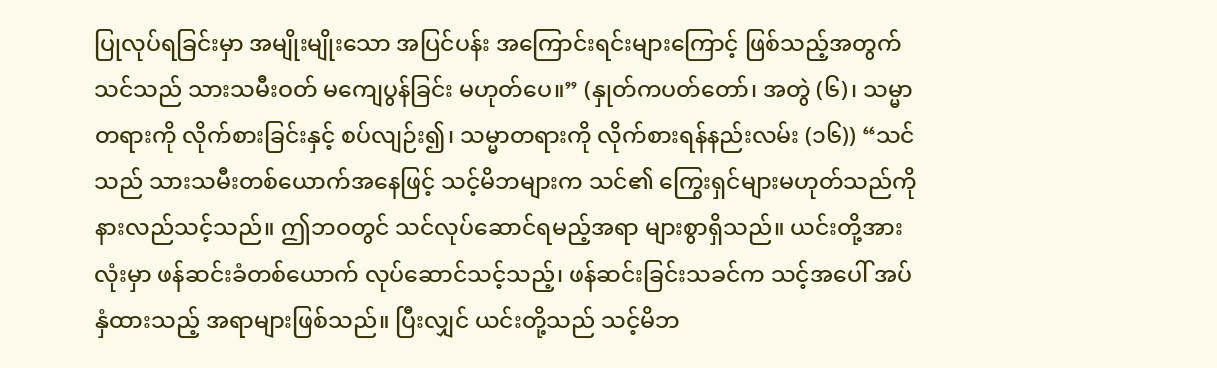ပြုလုပ်ရခြင်းမှာ အမျိုးမျိုးသော အပြင်ပန်း အကြောင်းရင်းများကြောင့် ဖြစ်သည့်အတွက် သင်သည် သားသမီးဝတ် မကျေပွန်ခြင်း မဟုတ်ပေ။” (နှုတ်ကပတ်တော်၊ အတွဲ (၆)၊ သမ္မာတရားကို လိုက်စားခြင်းနှင့် စပ်လျဉ်း၍၊ သမ္မာတရားကို လိုက်စားရန်နည်းလမ်း (၁၆)) “သင်သည် သားသမီးတစ်ယောက်အနေဖြင့် သင့်မိဘများက သင်၏ ကြွေးရှင်များမဟုတ်သည်ကို နားလည်သင့်သည်။ ဤဘဝတွင် သင်လုပ်ဆောင်ရမည့်အရာ များစွာရှိသည်။ ယင်းတို့အားလုံးမှာ ဖန်ဆင်းခံတစ်ယောက် လုပ်ဆောင်သင့်သည့်၊ ဖန်ဆင်းခြင်းသခင်က သင့်အပေါ် အပ်နှံထားသည့် အရာများဖြစ်သည်။ ပြီးလျှင် ယင်းတို့သည် သင့်မိဘ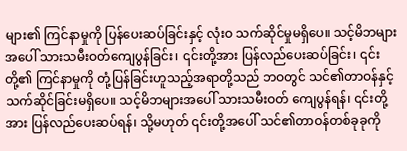များ၏ ကြင်နာမှုကို ပြန်ပေးဆပ်ခြင်းနှင့် လုံးဝ သက်ဆိုင်မှုမရှိပေ။ သင့်မိဘများအပေါ် သားသမီးဝတ်ကျေပွန်ခြင်း၊ ၎င်းတို့အား ပြန်လည်ပေးဆပ်ခြင်း၊ ၎င်းတို့၏ ကြင်နာမှုကို တုံ့ပြန်ခြင်းဟူသည့်အရာတို့သည် ဘဝတွင် သင်၏တာဝန်နှင့် သက်ဆိုင်ခြင်းမရှိပေ။ သင့်မိဘများအပေါ် သားသမီးဝတ် ကျေပွန်ရန်၊ ၎င်းတို့အား ပြန်လည်ပေးဆပ်ရန်၊ သို့မဟုတ် ၎င်းတို့အပေါ် သင်၏တာဝန်တစ်ခုခုကို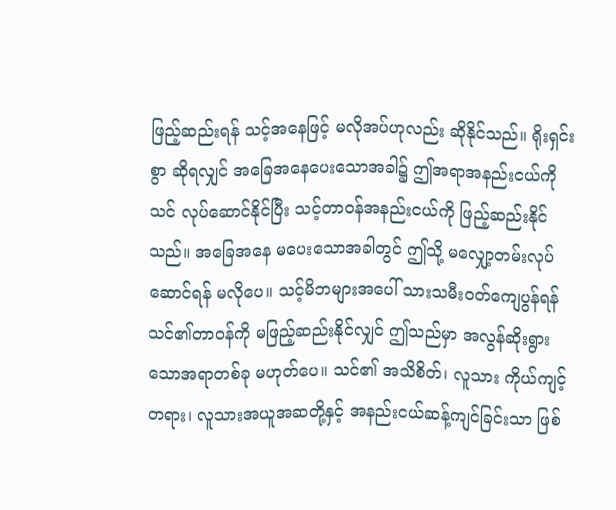ဖြည့်ဆည်းရန် သင့်အနေဖြင့် မလိုအပ်ဟုလည်း ဆိုနိုင်သည်။ ရိုးရှင်းစွာ ဆိုရလျှင် အခြေအနေပေးသောအခါ၌ ဤအရာအနည်းငယ်ကို သင် လုပ်ဆောင်နိုင်ပြီး သင့်တာဝန်အနည်းငယ်ကို ဖြည့်ဆည်းနိုင်သည်။ အခြေအနေ မပေးသောအခါတွင် ဤသို့ မလျှော့တမ်းလုပ်ဆောင်ရန် မလိုပေ။ သင့်မိဘများအပေါ် သားသမီးဝတ်ကျေပွန်ရန် သင်၏တာဝန်ကို မဖြည့်ဆည်းနိုင်လျှင် ဤသည်မှာ အလွန်ဆိုးရွားသောအရာတစ်ခု မဟုတ်ပေ။ သင်၏ အသိစိတ်၊ လူသား ကိုယ်ကျင့်တရား၊ လူသားအယူအဆတို့နှင့် အနည်းငယ်ဆန့်ကျင်ခြင်းသာ ဖြစ်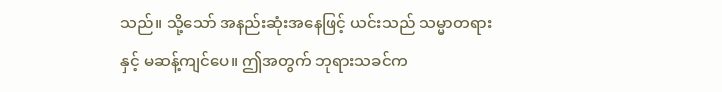သည်။ သို့သော် အနည်းဆုံးအနေဖြင့် ယင်းသည် သမ္မာတရားနှင့် မဆန့်ကျင်ပေ။ ဤအတွက် ဘုရားသခင်က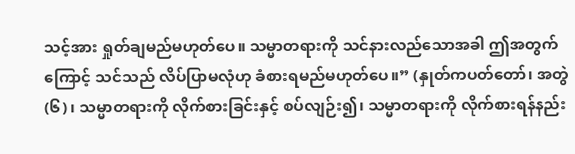သင့်အား ရှုတ်ချမည်မဟုတ်ပေ။ သမ္မာတရားကို သင်နားလည်သောအခါ ဤအတွက်ကြောင့် သင်သည် လိပ်ပြာမလုံဟု ခံစားရမည်မဟုတ်ပေ။” (နှုတ်ကပတ်တော်၊ အတွဲ (၆)၊ သမ္မာတရားကို လိုက်စားခြင်းနှင့် စပ်လျဉ်း၍၊ သမ္မာတရားကို လိုက်စားရန်နည်း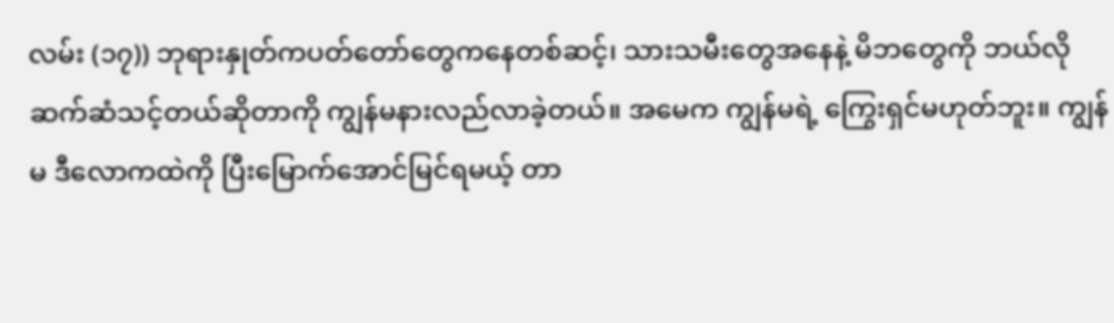လမ်း (၁၇)) ဘုရားနှုတ်ကပတ်တော်တွေကနေတစ်ဆင့်၊ သားသမီးတွေအနေနဲ့ မိဘတွေကို ဘယ်လိုဆက်ဆံသင့်တယ်ဆိုတာကို ကျွန်မနားလည်လာခဲ့တယ်။ အမေက ကျွန်မရဲ့ ကြွေးရှင်မဟုတ်ဘူး။ ကျွန်မ ဒီလောကထဲကို ပြီးမြောက်အောင်မြင်ရမယ့် တာ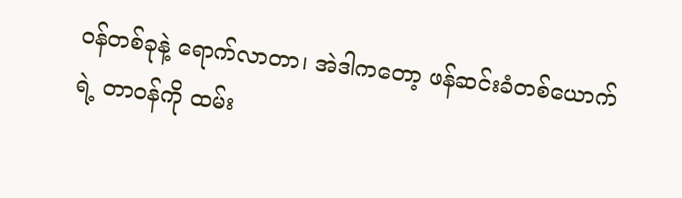ဝန်တစ်ခုနဲ့ ရောက်လာတာ၊ အဲဒါကတော့ ဖန်ဆင်းခံတစ်ယောက်ရဲ့ တာဝန်ကို ထမ်း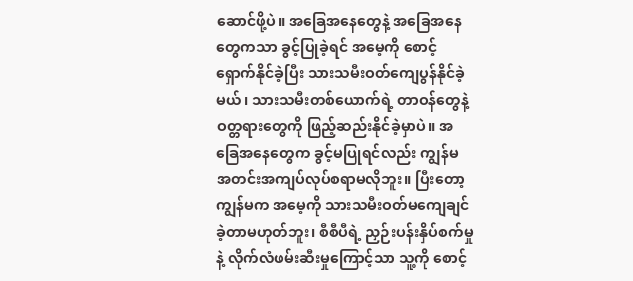ဆောင်ဖို့ပဲ။ အခြေအနေတွေနဲ့ အခြေအနေတွေကသာ ခွင့်ပြုခဲ့ရင် အမေ့ကို စောင့်ရှောက်နိုင်ခဲ့ပြီး သားသမီးဝတ်ကျေပွန်နိုင်ခဲ့မယ်၊ သားသမီးတစ်ယောက်ရဲ့ တာဝန်တွေနဲ့ ဝတ္တရားတွေကို ဖြည့်ဆည်းနိုင်ခဲ့မှာပဲ။ အခြေအနေတွေက ခွင့်မပြုရင်လည်း ကျွန်မ အတင်းအကျပ်လုပ်စရာမလိုဘူး။ ပြီးတော့ ကျွန်မက အမေ့ကို သားသမီးဝတ်မကျေချင်ခဲ့တာမဟုတ်ဘူး၊ စီစီပီရဲ့ ညှဉ်းပန်းနှိပ်စက်မှုနဲ့ လိုက်လံဖမ်းဆီးမှုကြောင့်သာ သူ့ကို စောင့်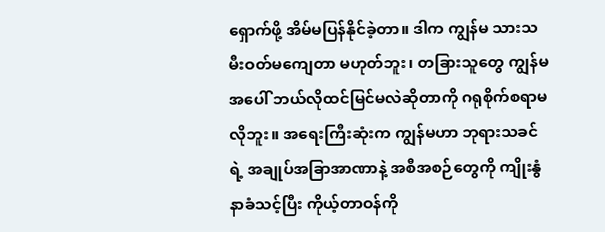ရှောက်ဖို့ အိမ်မပြန်နိုင်ခဲ့တာ။ ဒါက ကျွန်မ သားသမီးဝတ်မကျေတာ မဟုတ်ဘူး၊ တခြားသူတွေ ကျွန်မအပေါ် ဘယ်လိုထင်မြင်မလဲဆိုတာကို ဂရုစိုက်စရာမလိုဘူး။ အရေးကြီးဆုံးက ကျွန်မဟာ ဘုရားသခင်ရဲ့ အချုပ်အခြာအာဏာနဲ့ အစီအစဉ်တွေကို ကျိုးနွံနာခံသင့်ပြီး ကိုယ့်တာဝန်ကို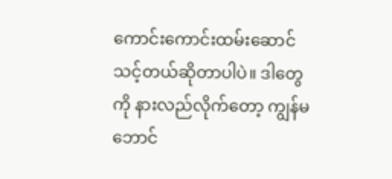ကောင်းကောင်းထမ်းဆောင်သင့်တယ်ဆိုတာပါပဲ။ ဒါတွေကို နားလည်လိုက်တော့ ကျွန်မ ဘောင်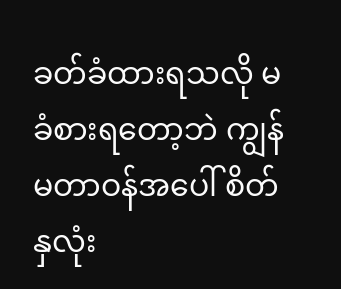ခတ်ခံထားရသလို မခံစားရတော့ဘဲ ကျွန်မတာဝန်အပေါ် စိတ်နှလုံး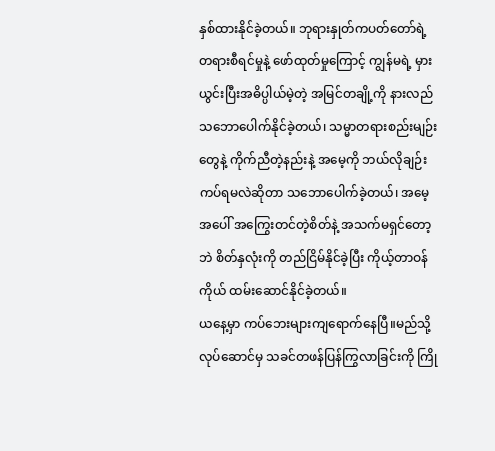နှစ်ထားနိုင်ခဲ့တယ်။ ဘုရားနှုတ်ကပတ်တော်ရဲ့ တရားစီရင်မှုနဲ့ ဖော်ထုတ်မှုကြောင့် ကျွန်မရဲ့ မှားယွင်းပြီးအဓိပ္ပါယ်မဲ့တဲ့ အမြင်တချို့ကို နားလည်သဘောပေါက်နိုင်ခဲ့တယ်၊ သမ္မာတရားစည်းမျဉ်းတွေနဲ့ ကိုက်ညီတဲ့နည်းနဲ့ အမေ့ကို ဘယ်လိုချဉ်းကပ်ရမလဲဆိုတာ သဘောပေါက်ခဲ့တယ်၊ အမေ့အပေါ် အကြွေးတင်တဲ့စိတ်နဲ့ အသက်မရှင်တော့ဘဲ စိတ်နှလုံးကို တည်ငြိမ်နိုင်ခဲ့ပြီး ကိုယ့်တာဝန်ကိုယ် ထမ်းဆောင်နိုင်ခဲ့တယ်။
ယနေ့မှာ ကပ်ဘေးများကျရောက်နေပြီ။မည်သို့လုပ်ဆောင်မှ သခင်တဖန်ပြန်ကြွလာခြင်းကို ကြို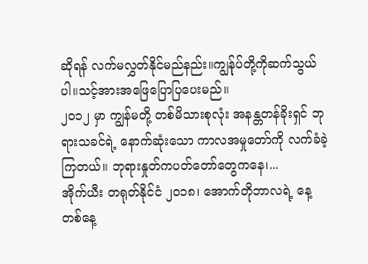ဆိုရန် လက်မလွှတ်နိုင်မည်နည်း။ကျွန်ုပ်တို့ကိုဆက်သွယ်ပါ။သင့်အားအဖြေပြောပြပေးမည်။
၂၀၁၂ မှာ ကျွန်မတို့ တစ်မိသားစုလုံး အနန္တတန်ခိုးရှင် ဘုရားသခင်ရဲ့ နောက်ဆုံးသော ကာလအမှုတော်ကို လက်ခံခဲ့ကြတယ်။ ဘုရားနှုတ်ကပတ်တော်တွေကနေ၊...
အိုက်ယီး တရုတ်နိုင်ငံ ၂၀၁၈၊ အောက်တိုဘာလရဲ့ နေ့တစ်နေ့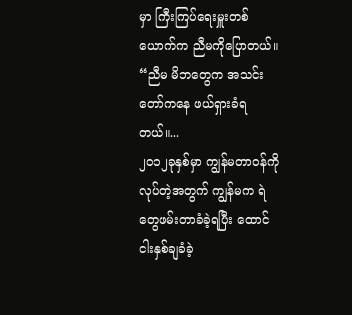မှာ ကြီးကြပ်ရေးမှူးတစ်ယောက်က ညီမကိုပြောတယ်။ “ညီမ မိဘတွေက အသင်းတော်ကနေ ဖယ်ရှားခံရတယ်။...
၂၀၁၂ခုနှစ်မှာ ကျွန်မတာဝန်ကိုလုပ်တဲ့အတွက် ကျွန်မက ရဲတွေဖမ်းတာခံခဲ့ရပြီး ထောင်ငါးနှစ်ချခံခဲ့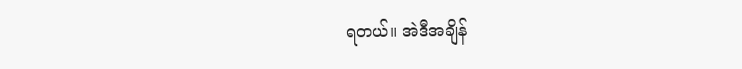ရတယ်။ အဲဒီအချိန်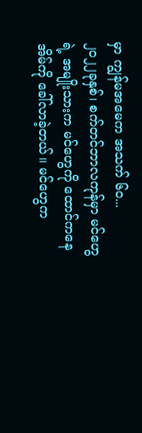မှာ ကျွန်မအမေက အသက် ၆၀...
၂၀၂၂ခုနှစ်၊ စက်တင်ဘာလကုန်မှာ မင်ဟွေရဲ့ အမျိုးသားက မင်ဟွေကို ထောင်ကနေ အိမ်ကို ခေါ်လာခဲ့တယ်။ မင်ဟွေက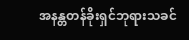အနန္တတန်ခိုးရှင်ဘုရားသခင်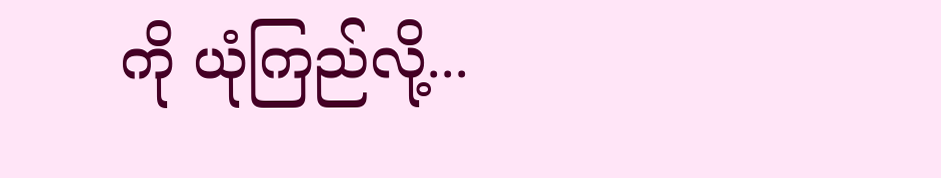ကို ယုံကြည်လို့...